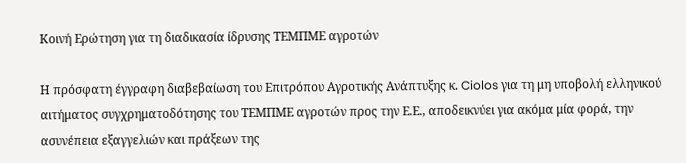Κοινή Ερώτηση για τη διαδικασία ίδρυσης ΤΕΜΠΜΕ αγροτών

Η πρόσφατη έγγραφη διαβεβαίωση του Επιτρόπου Αγροτικής Ανάπτυξης κ. Ciolos για τη μη υποβολή ελληνικού αιτήματος συγχρηματοδότησης του ΤΕΜΠΜΕ αγροτών προς την Ε.Ε., αποδεικνύει για ακόμα μία φορά, την ασυνέπεια εξαγγελιών και πράξεων της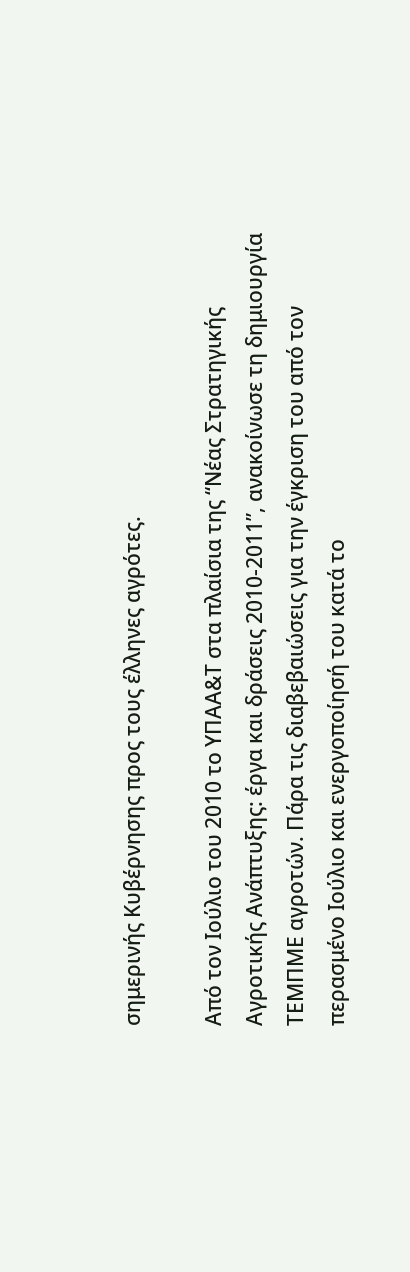σημερινής Κυβέρνησης προς τους έλληνες αγρότες.

Από τον Ιούλιο του 2010 το ΥΠΑΑ&Τ στα πλαίσια της “Νέας Στρατηγικής Αγροτικής Ανάπτυξης: έργα και δράσεις 2010-2011”, ανακοίνωσε τη δημιουργία ΤΕΜΠΜΕ αγροτών. Πάρα τις διαβεβαιώσεις για την έγκριση του από τον περασμένο Ιούλιο και ενεργοποίησή του κατά το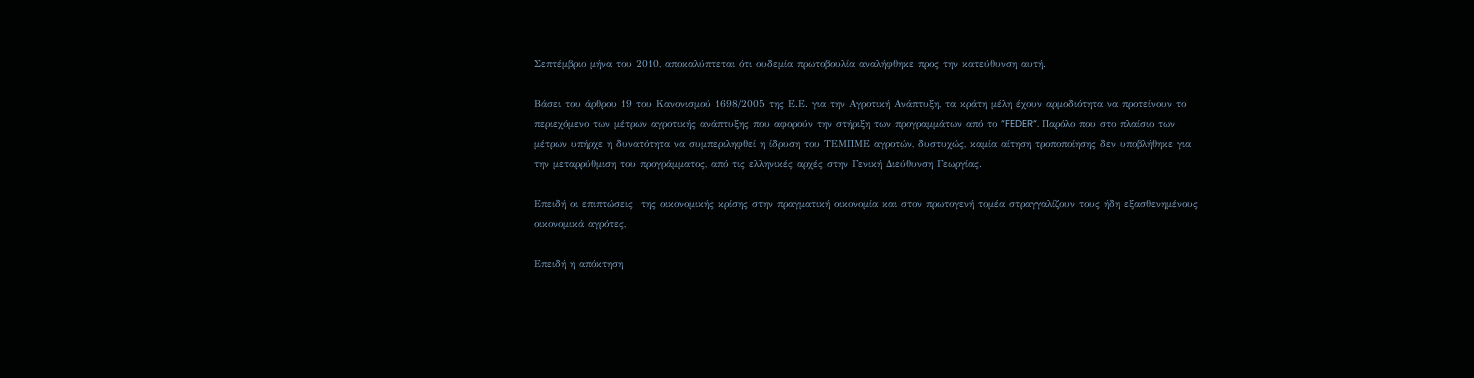Σεπτέμβριο μήνα του 2010, αποκαλύπτεται ότι ουδεμία πρωτοβουλία αναλήφθηκε προς την κατεύθυνση αυτή.

Βάσει του άρθρου 19 του Κανονισμού 1698/2005 της Ε.Ε. για την Αγροτική Ανάπτυξη, τα κράτη μέλη έχουν αρμοδιότητα να προτείνουν το περιεχόμενο των μέτρων αγροτικής ανάπτυξης που αφορούν την στήριξη των προγραμμάτων από το “FEDER“. Παρόλο που στο πλαίσιο των μέτρων υπήρχε η δυνατότητα να συμπεριληφθεί η ίδρυση του ΤΕΜΠΜΕ αγροτών, δυστυχώς, καμία αίτηση τροποποίησης δεν υποβλήθηκε για την μεταρρύθμιση του προγράμματος, από τις ελληνικές αρχές στην Γενική Διεύθυνση Γεωργίας.

Επειδή οι επιπτώσεις  της οικονομικής κρίσης στην πραγματική οικονομία και στον πρωτογενή τομέα στραγγαλίζουν τους ήδη εξασθενημένους οικονομικά αγρότες,

Επειδή η απόκτηση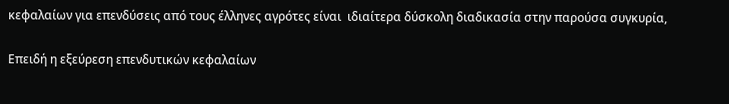κεφαλαίων για επενδύσεις από τους έλληνες αγρότες είναι  ιδιαίτερα δύσκολη διαδικασία στην παρούσα συγκυρία,

Επειδή η εξεύρεση επενδυτικών κεφαλαίων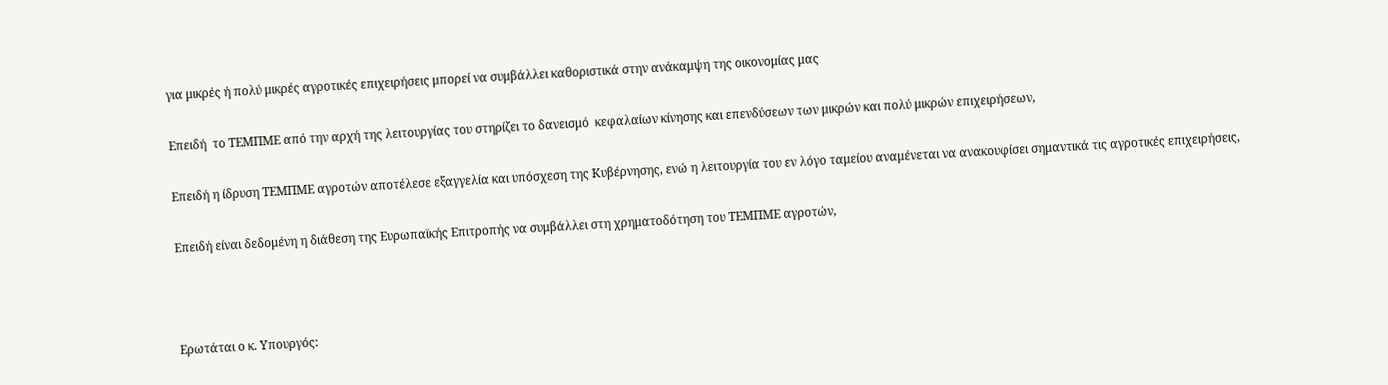για μικρές ή πολύ μικρές αγροτικές επιχειρήσεις μπορεί να συμβάλλει καθοριστικά στην ανάκαμψη της οικονομίας μας

Επειδή  το ΤΕΜΠΜΕ από την αρχή της λειτουργίας του στηρίζει το δανεισμό  κεφαλαίων κίνησης και επενδύσεων των μικρών και πολύ μικρών επιχειρήσεων,

Επειδή η ίδρυση ΤΕΜΠΜΕ αγροτών αποτέλεσε εξαγγελία και υπόσχεση της Κυβέρνησης, ενώ η λειτουργία του εν λόγο ταμείου αναμένεται να ανακουφίσει σημαντικά τις αγροτικές επιχειρήσεις,

Επειδή είναι δεδομένη η διάθεση της Ευρωπαϊκής Επιτροπής να συμβάλλει στη χρηματοδότηση του ΤΕΜΠΜΕ αγροτών,



Ερωτάται ο κ. Υπουργός: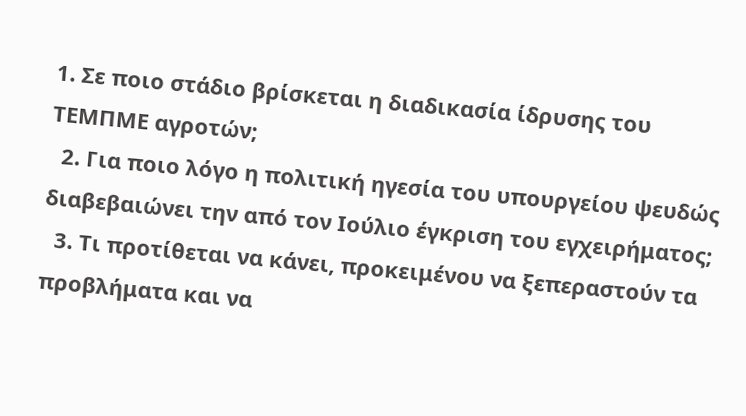1. Σε ποιο στάδιο βρίσκεται η διαδικασία ίδρυσης του ΤΕΜΠΜΕ αγροτών;
  2. Για ποιο λόγο η πολιτική ηγεσία του υπουργείου ψευδώς διαβεβαιώνει την από τον Ιούλιο έγκριση του εγχειρήματος;
  3. Τι προτίθεται να κάνει, προκειμένου να ξεπεραστούν τα προβλήματα και να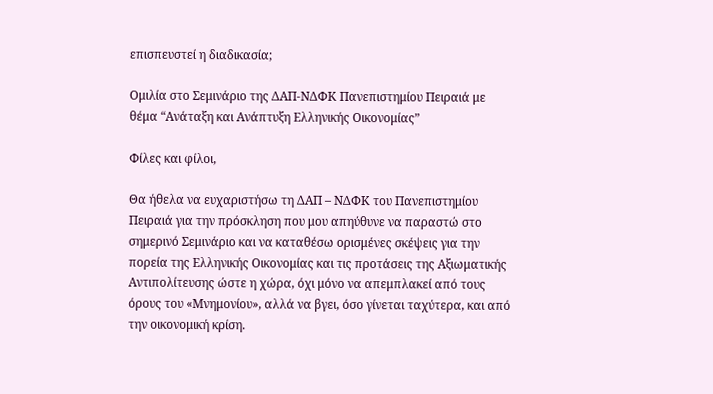επισπευστεί η διαδικασία;

Ομιλία στο Σεμινάριο της ΔΑΠ-ΝΔΦΚ Πανεπιστημίου Πειραιά με θέμα “Ανάταξη και Ανάπτυξη Ελληνικής Οικονομίας”

Φίλες και φίλοι,

Θα ήθελα να ευχαριστήσω τη ΔΑΠ – ΝΔΦΚ του Πανεπιστημίου Πειραιά για την πρόσκληση που μου απηύθυνε να παραστώ στο σημερινό Σεμινάριο και να καταθέσω ορισμένες σκέψεις για την πορεία της Ελληνικής Οικονομίας και τις προτάσεις της Αξιωματικής Αντιπολίτευσης ώστε η χώρα, όχι μόνο να απεμπλακεί από τους όρους του «Μνημονίου», αλλά να βγει, όσο γίνεται ταχύτερα, και από την οικονομική κρίση.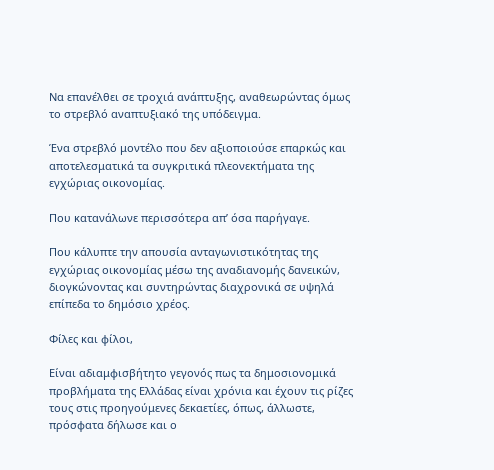Να επανέλθει σε τροχιά ανάπτυξης, αναθεωρώντας όμως το στρεβλό αναπτυξιακό της υπόδειγμα.

Ένα στρεβλό μοντέλο που δεν αξιοποιούσε επαρκώς και αποτελεσματικά τα συγκριτικά πλεονεκτήματα της εγχώριας οικονομίας.

Που κατανάλωνε περισσότερα απ’ όσα παρήγαγε.

Που κάλυπτε την απουσία ανταγωνιστικότητας της εγχώριας οικονομίας μέσω της αναδιανομής δανεικών, διογκώνοντας και συντηρώντας διαχρονικά σε υψηλά επίπεδα το δημόσιο χρέος.

Φίλες και φίλοι,

Είναι αδιαμφισβήτητο γεγονός πως τα δημοσιονομικά προβλήματα της Ελλάδας είναι χρόνια και έχουν τις ρίζες τους στις προηγούμενες δεκαετίες, όπως, άλλωστε, πρόσφατα δήλωσε και ο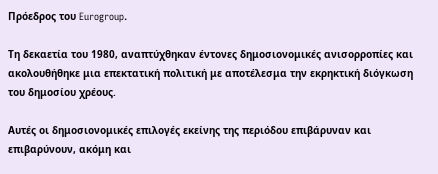Πρόεδρος του Eurogroup.

Τη δεκαετία του 1980, αναπτύχθηκαν έντονες δημοσιονομικές ανισορροπίες και ακολουθήθηκε μια επεκτατική πολιτική με αποτέλεσμα την εκρηκτική διόγκωση του δημοσίου χρέους.

Αυτές οι δημοσιονομικές επιλογές εκείνης της περιόδου επιβάρυναν και επιβαρύνουν, ακόμη και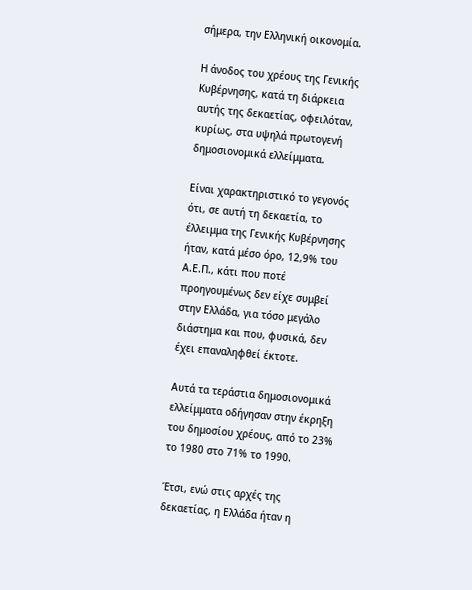σήμερα, την Ελληνική οικονομία.

Η άνοδος του χρέους της Γενικής Κυβέρνησης, κατά τη διάρκεια αυτής της δεκαετίας, οφειλόταν, κυρίως, στα υψηλά πρωτογενή δημοσιονομικά ελλείμματα.

Είναι χαρακτηριστικό το γεγονός ότι, σε αυτή τη δεκαετία, το έλλειμμα της Γενικής Κυβέρνησης ήταν, κατά μέσο όρο, 12,9% του Α.Ε.Π., κάτι που ποτέ προηγουμένως δεν είχε συμβεί στην Ελλάδα, για τόσο μεγάλο διάστημα και που, φυσικά, δεν έχει επαναληφθεί έκτοτε.

Αυτά τα τεράστια δημοσιονομικά ελλείμματα οδήγησαν στην έκρηξη του δημοσίου χρέους, από το 23% το 1980 στο 71% το 1990.

Έτσι, ενώ στις αρχές της δεκαετίας, η Ελλάδα ήταν η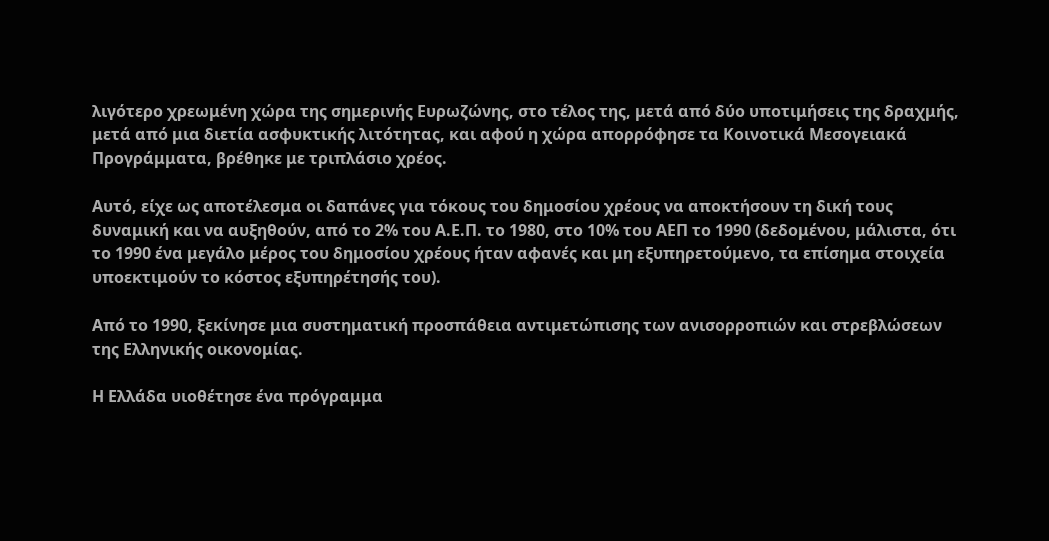λιγότερο χρεωμένη χώρα της σημερινής Ευρωζώνης, στο τέλος της, μετά από δύο υποτιμήσεις της δραχμής, μετά από μια διετία ασφυκτικής λιτότητας, και αφού η χώρα απορρόφησε τα Κοινοτικά Μεσογειακά Προγράμματα, βρέθηκε με τριπλάσιο χρέος.

Αυτό, είχε ως αποτέλεσμα οι δαπάνες για τόκους του δημοσίου χρέους να αποκτήσουν τη δική τους δυναμική και να αυξηθούν, από το 2% του Α.Ε.Π. το 1980, στο 10% του ΑΕΠ το 1990 (δεδομένου, μάλιστα, ότι το 1990 ένα μεγάλο μέρος του δημοσίου χρέους ήταν αφανές και μη εξυπηρετούμενο, τα επίσημα στοιχεία υποεκτιμούν το κόστος εξυπηρέτησής του).

Από το 1990, ξεκίνησε μια συστηματική προσπάθεια αντιμετώπισης των ανισορροπιών και στρεβλώσεων της Ελληνικής οικονομίας.

Η Ελλάδα υιοθέτησε ένα πρόγραμμα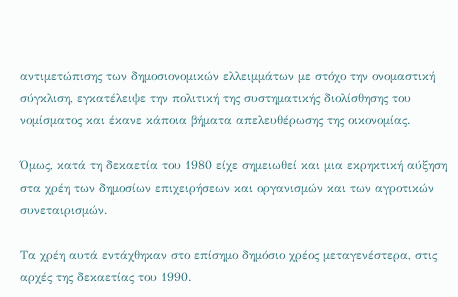αντιμετώπισης των δημοσιονομικών ελλειμμάτων με στόχο την ονομαστική σύγκλιση, εγκατέλειψε την πολιτική της συστηματικής διολίσθησης του νομίσματος και έκανε κάποια βήματα απελευθέρωσης της οικονομίας.

Όμως, κατά τη δεκαετία του 1980 είχε σημειωθεί και μια εκρηκτική αύξηση στα χρέη των δημοσίων επιχειρήσεων και οργανισμών και των αγροτικών συνεταιρισμών.

Τα χρέη αυτά εντάχθηκαν στο επίσημο δημόσιο χρέος μεταγενέστερα, στις αρχές της δεκαετίας του 1990.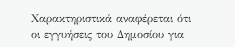Χαρακτηριστικά αναφέρεται ότι οι εγγυήσεις του Δημοσίου για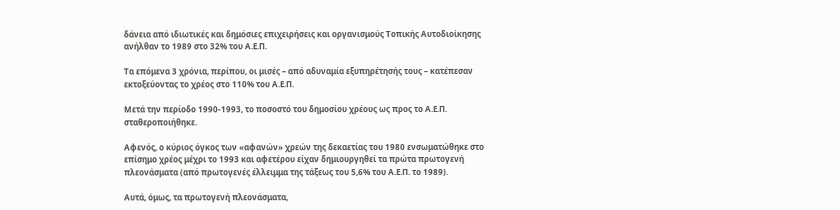δάνεια από ιδιωτικές και δημόσιες επιχειρήσεις και οργανισμούς Τοπικής Αυτοδιοίκησης ανήλθαν το 1989 στο 32% του Α.Ε.Π.

Τα επόμενα 3 χρόνια, περίπου, οι μισές – από αδυναμία εξυπηρέτησής τους – κατέπεσαν εκτοξεύοντας το χρέος στο 110% του Α.Ε.Π.

Μετά την περίοδο 1990-1993, το ποσοστό του δημοσίου χρέους ως προς το Α.Ε.Π. σταθεροποιήθηκε.

Αφενός, ο κύριος όγκος των «αφανών» χρεών της δεκαετίας του 1980 ενσωματώθηκε στο επίσημο χρέος μέχρι το 1993 και αφετέρου είχαν δημιουργηθεί τα πρώτα πρωτογενή πλεονάσματα (από πρωτογενές έλλειμμα της τάξεως του 5,6% του Α.Ε.Π. το 1989).

Αυτά, όμως, τα πρωτογενή πλεονάσματα,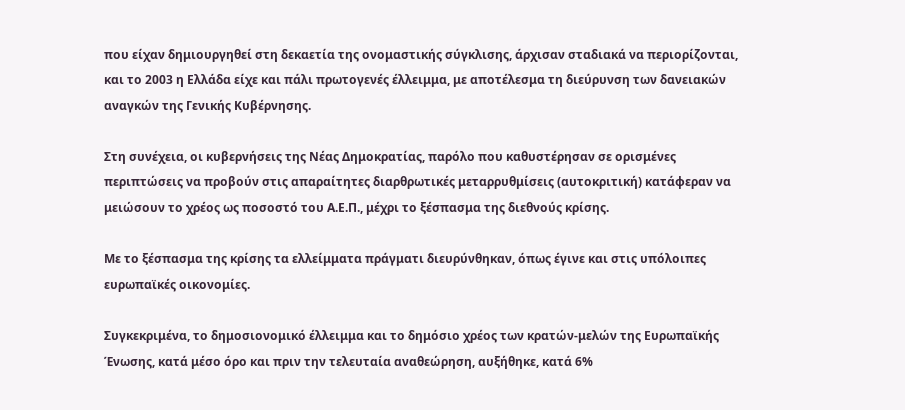που είχαν δημιουργηθεί στη δεκαετία της ονομαστικής σύγκλισης, άρχισαν σταδιακά να περιορίζονται, και το 2003 η Ελλάδα είχε και πάλι πρωτογενές έλλειμμα, με αποτέλεσμα τη διεύρυνση των δανειακών αναγκών της Γενικής Κυβέρνησης.

Στη συνέχεια, οι κυβερνήσεις της Νέας Δημοκρατίας, παρόλο που καθυστέρησαν σε ορισμένες περιπτώσεις να προβούν στις απαραίτητες διαρθρωτικές μεταρρυθμίσεις (αυτοκριτική) κατάφεραν να μειώσουν το χρέος ως ποσοστό του Α.Ε.Π., μέχρι το ξέσπασμα της διεθνούς κρίσης.

Με το ξέσπασμα της κρίσης τα ελλείμματα πράγματι διευρύνθηκαν, όπως έγινε και στις υπόλοιπες ευρωπαϊκές οικονομίες.

Συγκεκριμένα, το δημοσιονομικό έλλειμμα και το δημόσιο χρέος των κρατών-μελών της Ευρωπαϊκής Ένωσης, κατά μέσο όρο και πριν την τελευταία αναθεώρηση, αυξήθηκε, κατά 6%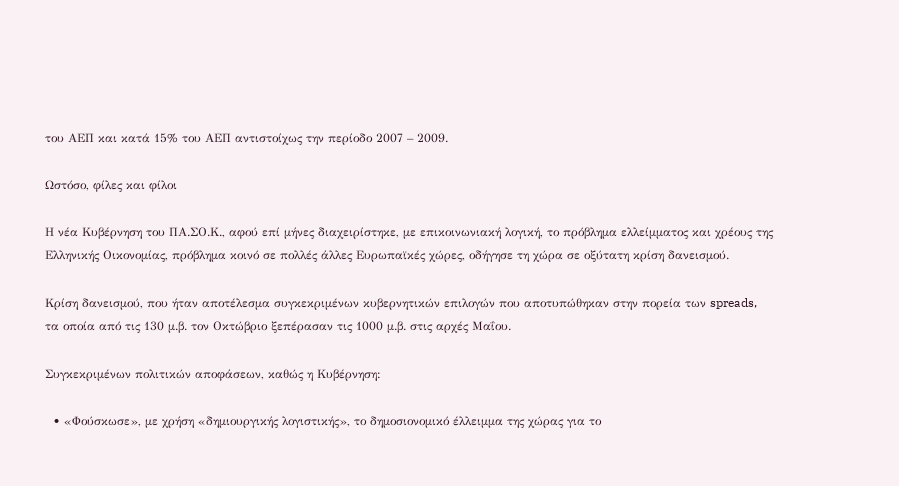του ΑΕΠ και κατά 15% του ΑΕΠ αντιστοίχως την περίοδο 2007 – 2009.

Ωστόσο, φίλες και φίλοι

Η νέα Κυβέρνηση του ΠΑ.ΣΟ.Κ., αφού επί μήνες διαχειρίστηκε, με επικοινωνιακή λογική, το πρόβλημα ελλείμματος και χρέους της Ελληνικής Οικονομίας, πρόβλημα κοινό σε πολλές άλλες Ευρωπαϊκές χώρες, οδήγησε τη χώρα σε οξύτατη κρίση δανεισμού.

Κρίση δανεισμού, που ήταν αποτέλεσμα συγκεκριμένων κυβερνητικών επιλογών που αποτυπώθηκαν στην πορεία των spreads, τα οποία από τις 130 μ.β. τον Οκτώβριο ξεπέρασαν τις 1000 μ.β. στις αρχές Μαΐου.

Συγκεκριμένων πολιτικών αποφάσεων, καθώς η Κυβέρνηση:

  • «Φούσκωσε», με χρήση «δημιουργικής λογιστικής», το δημοσιονομικό έλλειμμα της χώρας για το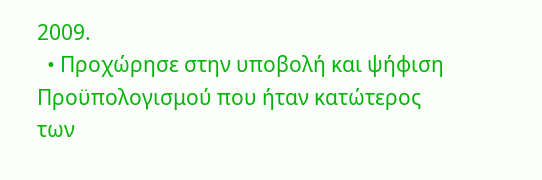2009.
  • Προχώρησε στην υποβολή και ψήφιση Προϋπολογισμού που ήταν κατώτερος των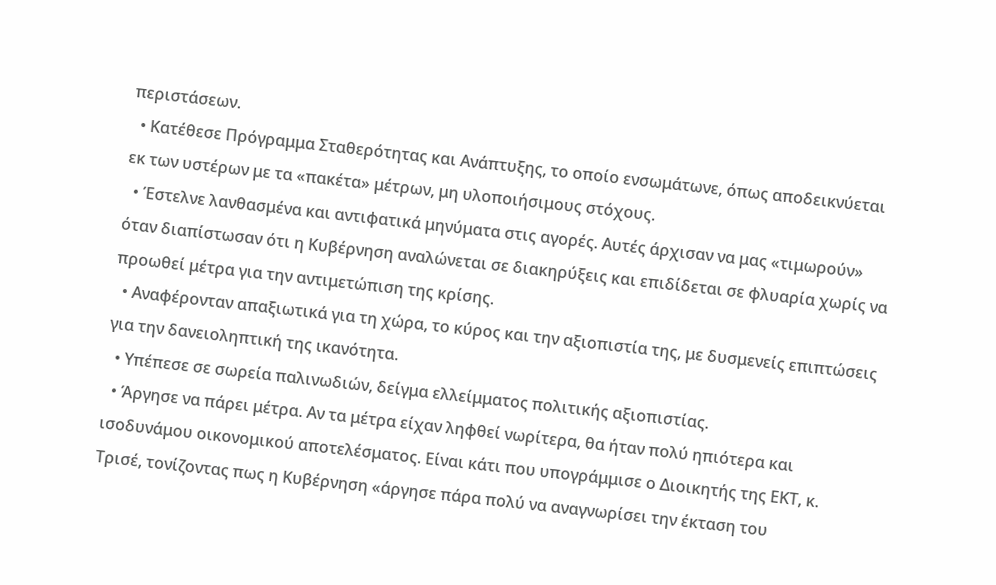περιστάσεων.
  • Κατέθεσε Πρόγραμμα Σταθερότητας και Ανάπτυξης, το οποίο ενσωμάτωνε, όπως αποδεικνύεται εκ των υστέρων με τα «πακέτα» μέτρων, μη υλοποιήσιμους στόχους.
  • Έστελνε λανθασμένα και αντιφατικά μηνύματα στις αγορές. Αυτές άρχισαν να μας «τιμωρούν» όταν διαπίστωσαν ότι η Κυβέρνηση αναλώνεται σε διακηρύξεις και επιδίδεται σε φλυαρία χωρίς να προωθεί μέτρα για την αντιμετώπιση της κρίσης.
  • Αναφέρονταν απαξιωτικά για τη χώρα, το κύρος και την αξιοπιστία της, με δυσμενείς επιπτώσεις για την δανειοληπτική της ικανότητα.
  • Υπέπεσε σε σωρεία παλινωδιών, δείγμα ελλείμματος πολιτικής αξιοπιστίας.
  • Άργησε να πάρει μέτρα. Αν τα μέτρα είχαν ληφθεί νωρίτερα, θα ήταν πολύ ηπιότερα και ισοδυνάμου οικονομικού αποτελέσματος. Είναι κάτι που υπογράμμισε ο Διοικητής της ΕΚΤ, κ. Τρισέ, τονίζοντας πως η Κυβέρνηση «άργησε πάρα πολύ να αναγνωρίσει την έκταση του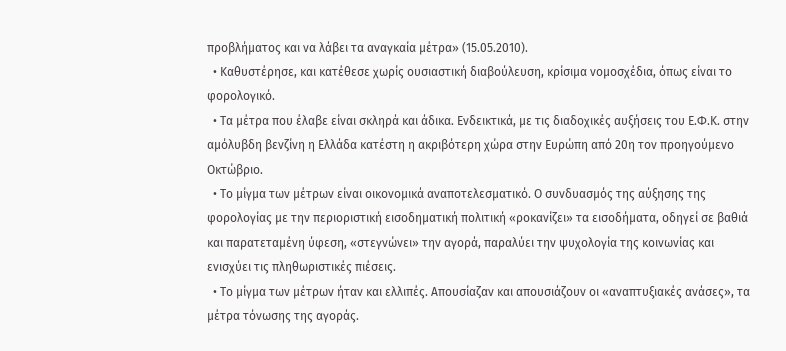προβλήματος και να λάβει τα αναγκαία μέτρα» (15.05.2010).
  • Καθυστέρησε, και κατέθεσε χωρίς ουσιαστική διαβούλευση, κρίσιμα νομοσχέδια, όπως είναι το φορολογικό.
  • Τα μέτρα που έλαβε είναι σκληρά και άδικα. Ενδεικτικά, με τις διαδοχικές αυξήσεις του Ε.Φ.Κ. στην αμόλυβδη βενζίνη η Ελλάδα κατέστη η ακριβότερη χώρα στην Ευρώπη από 20η τον προηγούμενο Οκτώβριο.
  • Το μίγμα των μέτρων είναι οικονομικά αναποτελεσματικό. Ο συνδυασμός της αύξησης της φορολογίας με την περιοριστική εισοδηματική πολιτική «ροκανίζει» τα εισοδήματα, οδηγεί σε βαθιά και παρατεταμένη ύφεση, «στεγνώνει» την αγορά, παραλύει την ψυχολογία της κοινωνίας και ενισχύει τις πληθωριστικές πιέσεις.
  • Το μίγμα των μέτρων ήταν και ελλιπές. Απουσίαζαν και απουσιάζουν οι «αναπτυξιακές ανάσες», τα μέτρα τόνωσης της αγοράς.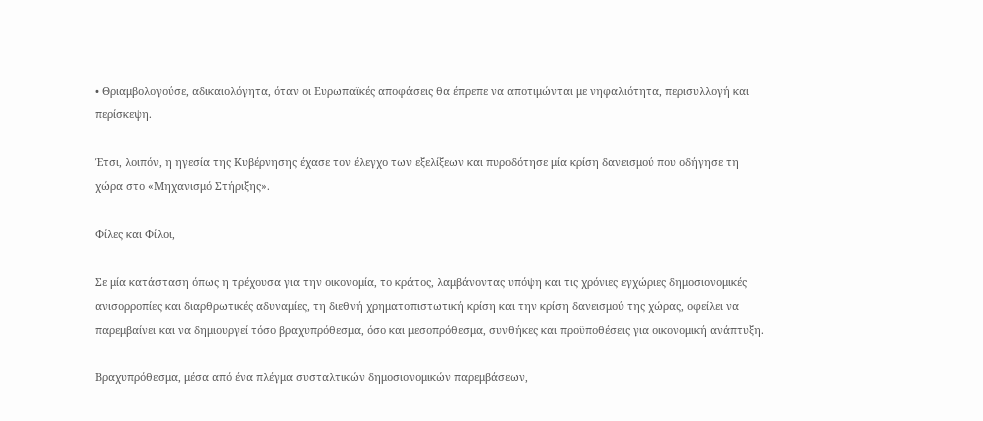• Θριαμβολογούσε, αδικαιολόγητα, όταν οι Ευρωπαϊκές αποφάσεις θα έπρεπε να αποτιμώνται με νηφαλιότητα, περισυλλογή και περίσκεψη.

Έτσι, λοιπόν, η ηγεσία της Κυβέρνησης έχασε τον έλεγχο των εξελίξεων και πυροδότησε μία κρίση δανεισμού που οδήγησε τη χώρα στο «Μηχανισμό Στήριξης».

Φίλες και Φίλοι,

Σε μία κατάσταση όπως η τρέχουσα για την οικονομία, το κράτος, λαμβάνοντας υπόψη και τις χρόνιες εγχώριες δημοσιονομικές ανισορροπίες και διαρθρωτικές αδυναμίες, τη διεθνή χρηματοπιστωτική κρίση και την κρίση δανεισμού της χώρας, οφείλει να παρεμβαίνει και να δημιουργεί τόσο βραχυπρόθεσμα, όσο και μεσοπρόθεσμα, συνθήκες και προϋποθέσεις για οικονομική ανάπτυξη.

Βραχυπρόθεσμα, μέσα από ένα πλέγμα συσταλτικών δημοσιονομικών παρεμβάσεων,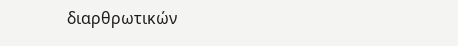διαρθρωτικών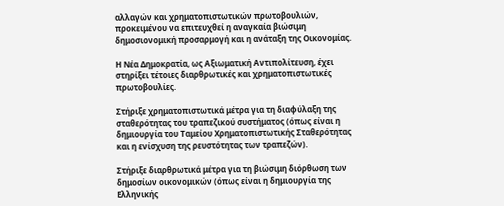αλλαγών και χρηματοπιστωτικών πρωτοβουλιών, προκειμένου να επιτευχθεί η αναγκαία βιώσιμη δημοσιονομική προσαρμογή και η ανάταξη της Οικονομίας.

Η Νέα Δημοκρατία, ως Αξιωματική Αντιπολίτευση, έχει στηρίξει τέτοιες διαρθρωτικές και χρηματοπιστωτικές πρωτοβουλίες.

Στήριξε χρηματοπιστωτικά μέτρα για τη διαφύλαξη της σταθερότητας του τραπεζικού συστήματος (όπως είναι η δημιουργία του Ταμείου Χρηματοπιστωτικής Σταθερότητας και η ενίσχυση της ρευστότητας των τραπεζών).

Στήριξε διαρθρωτικά μέτρα για τη βιώσιμη διόρθωση των δημοσίων οικονομικών (όπως είναι η δημιουργία της Ελληνικής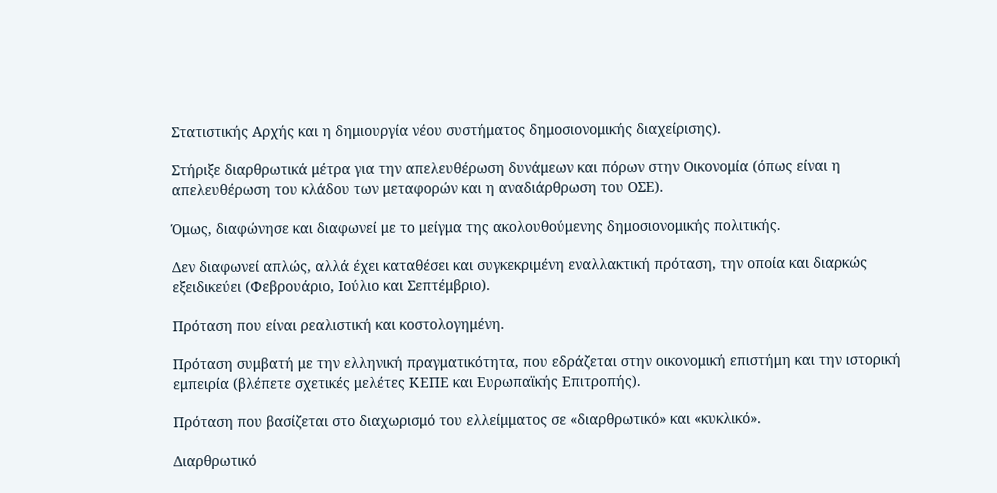Στατιστικής Αρχής και η δημιουργία νέου συστήματος δημοσιονομικής διαχείρισης).

Στήριξε διαρθρωτικά μέτρα για την απελευθέρωση δυνάμεων και πόρων στην Οικονομία (όπως είναι η απελευθέρωση του κλάδου των μεταφορών και η αναδιάρθρωση του ΟΣΕ).

Όμως, διαφώνησε και διαφωνεί με το μείγμα της ακολουθούμενης δημοσιονομικής πολιτικής.

Δεν διαφωνεί απλώς, αλλά έχει καταθέσει και συγκεκριμένη εναλλακτική πρόταση, την οποία και διαρκώς εξειδικεύει (Φεβρουάριο, Ιούλιο και Σεπτέμβριο).

Πρόταση που είναι ρεαλιστική και κοστολογημένη.

Πρόταση συμβατή με την ελληνική πραγματικότητα, που εδράζεται στην οικονομική επιστήμη και την ιστορική εμπειρία (βλέπετε σχετικές μελέτες ΚΕΠΕ και Ευρωπαϊκής Επιτροπής).

Πρόταση που βασίζεται στο διαχωρισμό του ελλείμματος σε «διαρθρωτικό» και «κυκλικό».

Διαρθρωτικό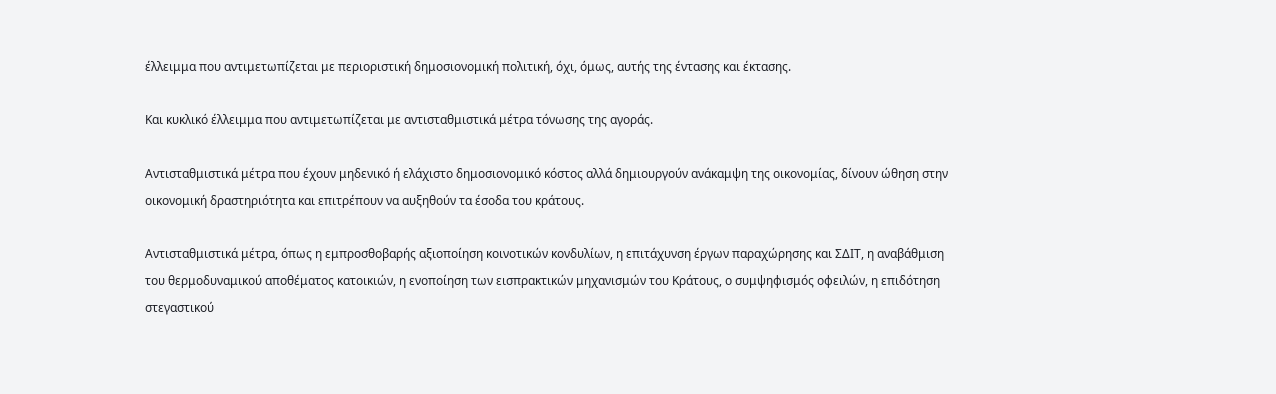έλλειμμα που αντιμετωπίζεται με περιοριστική δημοσιονομική πολιτική, όχι, όμως, αυτής της έντασης και έκτασης.

Και κυκλικό έλλειμμα που αντιμετωπίζεται με αντισταθμιστικά μέτρα τόνωσης της αγοράς.

Αντισταθμιστικά μέτρα που έχουν μηδενικό ή ελάχιστο δημοσιονομικό κόστος αλλά δημιουργούν ανάκαμψη της οικονομίας, δίνουν ώθηση στην οικονομική δραστηριότητα και επιτρέπουν να αυξηθούν τα έσοδα του κράτους.

Αντισταθμιστικά μέτρα, όπως η εμπροσθοβαρής αξιοποίηση κοινοτικών κονδυλίων, η επιτάχυνση έργων παραχώρησης και ΣΔΙΤ, η αναβάθμιση του θερμοδυναμικού αποθέματος κατοικιών, η ενοποίηση των εισπρακτικών μηχανισμών του Κράτους, ο συμψηφισμός οφειλών, η επιδότηση στεγαστικού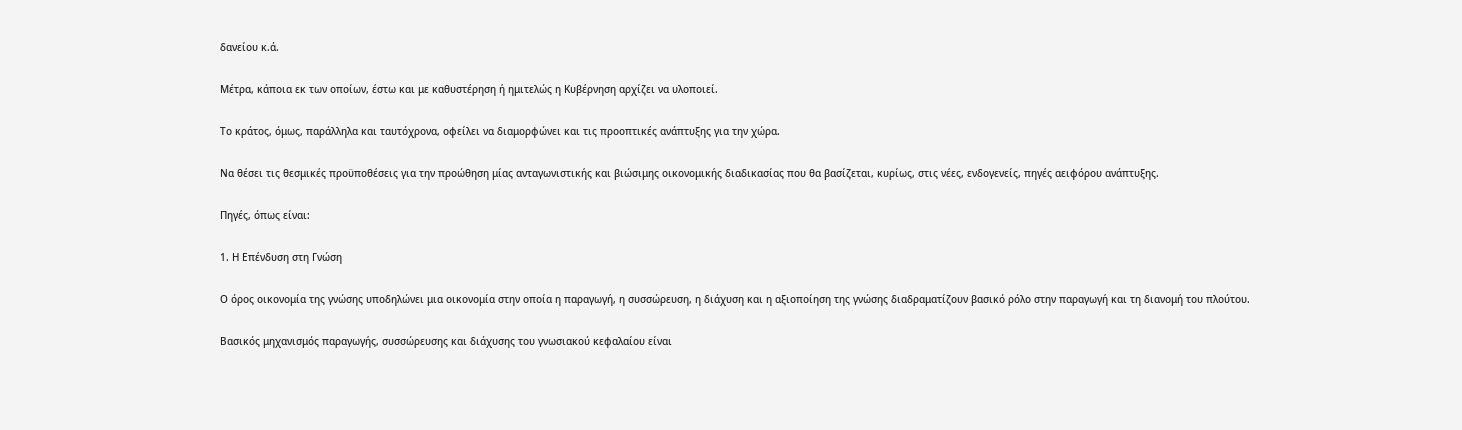δανείου κ.ά.

Μέτρα, κάποια εκ των οποίων, έστω και με καθυστέρηση ή ημιτελώς η Κυβέρνηση αρχίζει να υλοποιεί.

Το κράτος, όμως, παράλληλα και ταυτόχρονα, οφείλει να διαμορφώνει και τις προοπτικές ανάπτυξης για την χώρα.

Να θέσει τις θεσμικές προϋποθέσεις για την προώθηση μίας ανταγωνιστικής και βιώσιμης οικονομικής διαδικασίας που θα βασίζεται, κυρίως, στις νέες, ενδογενείς, πηγές αειφόρου ανάπτυξης.

Πηγές, όπως είναι:

1. Η Επένδυση στη Γνώση

Ο όρος οικονομία της γνώσης υποδηλώνει μια οικονομία στην οποία η παραγωγή, η συσσώρευση, η διάχυση και η αξιοποίηση της γνώσης διαδραματίζουν βασικό ρόλο στην παραγωγή και τη διανομή του πλούτου.

Βασικός μηχανισμός παραγωγής, συσσώρευσης και διάχυσης του γνωσιακού κεφαλαίου είναι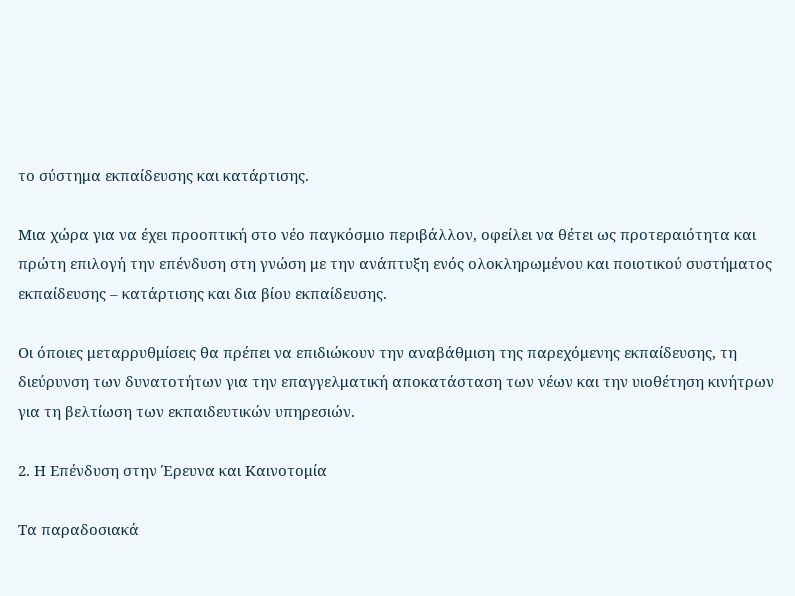το σύστημα εκπαίδευσης και κατάρτισης.

Μια χώρα για να έχει προοπτική στο νέο παγκόσμιο περιβάλλον, οφείλει να θέτει ως προτεραιότητα και πρώτη επιλογή την επένδυση στη γνώση με την ανάπτυξη ενός ολοκληρωμένου και ποιοτικού συστήματος εκπαίδευσης – κατάρτισης και δια βίου εκπαίδευσης.

Οι όποιες μεταρρυθμίσεις θα πρέπει να επιδιώκουν την αναβάθμιση της παρεχόμενης εκπαίδευσης, τη διεύρυνση των δυνατοτήτων για την επαγγελματική αποκατάσταση των νέων και την υιοθέτηση κινήτρων για τη βελτίωση των εκπαιδευτικών υπηρεσιών.

2. Η Επένδυση στην Έρευνα και Καινοτομία

Τα παραδοσιακά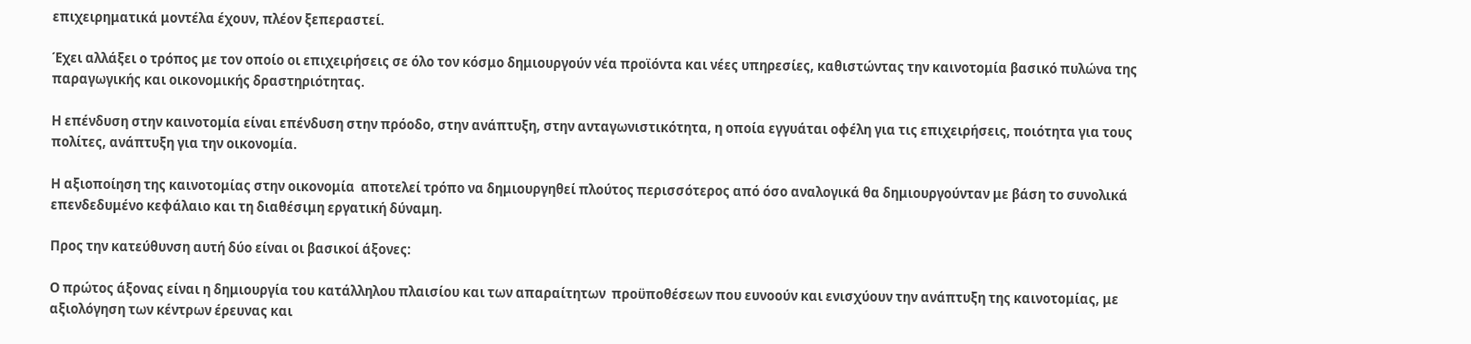επιχειρηματικά μοντέλα έχουν, πλέον ξεπεραστεί.

Έχει αλλάξει ο τρόπος με τον οποίο οι επιχειρήσεις σε όλο τον κόσμο δημιουργούν νέα προϊόντα και νέες υπηρεσίες, καθιστώντας την καινοτομία βασικό πυλώνα της παραγωγικής και οικονομικής δραστηριότητας.

Η επένδυση στην καινοτομία είναι επένδυση στην πρόοδο, στην ανάπτυξη, στην ανταγωνιστικότητα, η οποία εγγυάται οφέλη για τις επιχειρήσεις, ποιότητα για τους πολίτες, ανάπτυξη για την οικονομία.

Η αξιοποίηση της καινοτομίας στην οικονομία  αποτελεί τρόπο να δημιουργηθεί πλούτος περισσότερος από όσο αναλογικά θα δημιουργούνταν με βάση το συνολικά επενδεδυμένο κεφάλαιο και τη διαθέσιμη εργατική δύναμη.

Προς την κατεύθυνση αυτή δύο είναι οι βασικοί άξονες:

Ο πρώτος άξονας είναι η δημιουργία του κατάλληλου πλαισίου και των απαραίτητων  προϋποθέσεων που ευνοούν και ενισχύουν την ανάπτυξη της καινοτομίας, με αξιολόγηση των κέντρων έρευνας και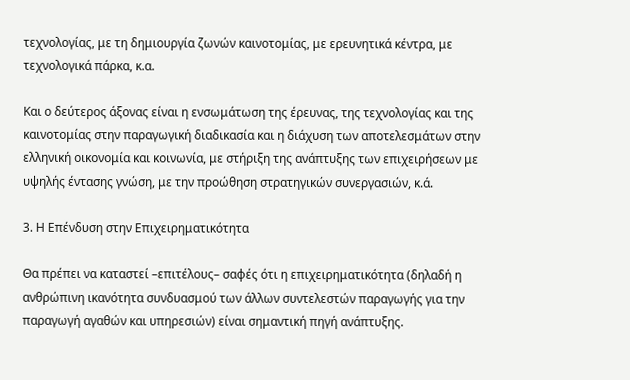τεχνολογίας, με τη δημιουργία ζωνών καινοτομίας, με ερευνητικά κέντρα, με τεχνολογικά πάρκα, κ.α.

Και ο δεύτερος άξονας είναι η ενσωμάτωση της έρευνας, της τεχνολογίας και της καινοτομίας στην παραγωγική διαδικασία και η διάχυση των αποτελεσμάτων στην ελληνική οικονομία και κοινωνία, με στήριξη της ανάπτυξης των επιχειρήσεων με υψηλής έντασης γνώση, με την προώθηση στρατηγικών συνεργασιών, κ.ά.

3. Η Επένδυση στην Επιχειρηματικότητα

Θα πρέπει να καταστεί –επιτέλους– σαφές ότι η επιχειρηματικότητα (δηλαδή η ανθρώπινη ικανότητα συνδυασμού των άλλων συντελεστών παραγωγής για την παραγωγή αγαθών και υπηρεσιών) είναι σημαντική πηγή ανάπτυξης.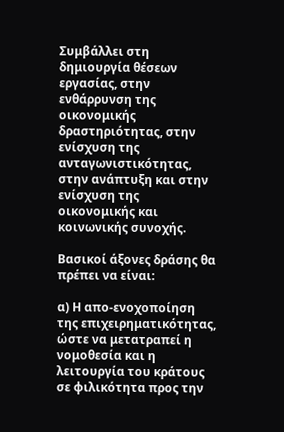Συμβάλλει στη δημιουργία θέσεων εργασίας, στην ενθάρρυνση της οικονομικής δραστηριότητας, στην ενίσχυση της ανταγωνιστικότητας, στην ανάπτυξη και στην ενίσχυση της οικονομικής και κοινωνικής συνοχής.

Βασικοί άξονες δράσης θα πρέπει να είναι:

α) Η απο-ενοχοποίηση της επιχειρηματικότητας, ώστε να μετατραπεί η νομοθεσία και η λειτουργία του κράτους σε φιλικότητα προς την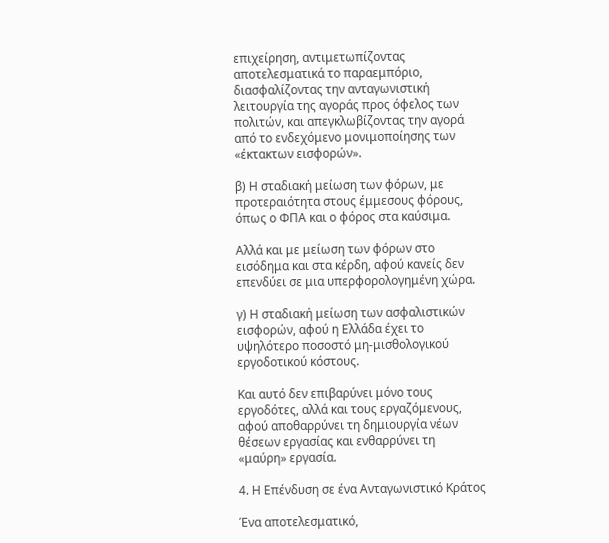επιχείρηση, αντιμετωπίζοντας αποτελεσματικά το παραεμπόριο, διασφαλίζοντας την ανταγωνιστική λειτουργία της αγοράς προς όφελος των πολιτών, και απεγκλωβίζοντας την αγορά από το ενδεχόμενο μονιμοποίησης των «έκτακτων εισφορών».

β) Η σταδιακή μείωση των φόρων, με προτεραιότητα στους έμμεσους φόρους, όπως ο ΦΠΑ και ο φόρος στα καύσιμα.

Αλλά και με μείωση των φόρων στο εισόδημα και στα κέρδη, αφού κανείς δεν επενδύει σε μια υπερφορολογημένη χώρα.

γ) Η σταδιακή μείωση των ασφαλιστικών εισφορών, αφού η Ελλάδα έχει το υψηλότερο ποσοστό μη-μισθολογικού εργοδοτικού κόστους.

Και αυτό δεν επιβαρύνει μόνο τους εργοδότες, αλλά και τους εργαζόμενους, αφού αποθαρρύνει τη δημιουργία νέων θέσεων εργασίας και ενθαρρύνει τη «μαύρη» εργασία.

4. Η Επένδυση σε ένα Ανταγωνιστικό Κράτος

Ένα αποτελεσματικό,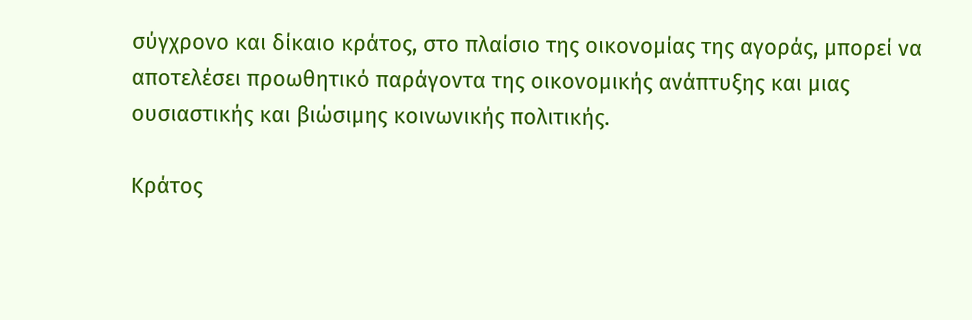σύγχρονο και δίκαιο κράτος, στο πλαίσιο της οικονομίας της αγοράς, μπορεί να αποτελέσει προωθητικό παράγοντα της οικονομικής ανάπτυξης και μιας ουσιαστικής και βιώσιμης κοινωνικής πολιτικής.

Κράτος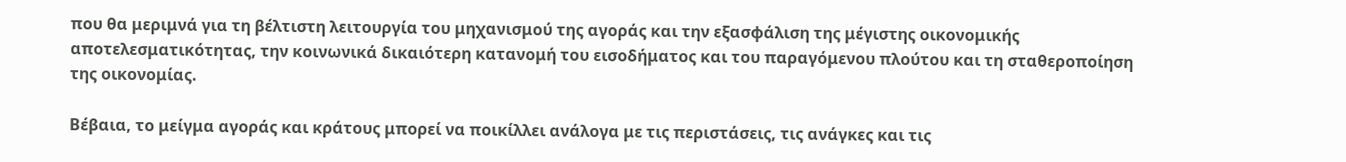που θα μεριμνά για τη βέλτιστη λειτουργία του μηχανισμού της αγοράς και την εξασφάλιση της μέγιστης οικονομικής αποτελεσματικότητας, την κοινωνικά δικαιότερη κατανομή του εισοδήματος και του παραγόμενου πλούτου και τη σταθεροποίηση της οικονομίας.

Βέβαια, το μείγμα αγοράς και κράτους μπορεί να ποικίλλει ανάλογα με τις περιστάσεις, τις ανάγκες και τις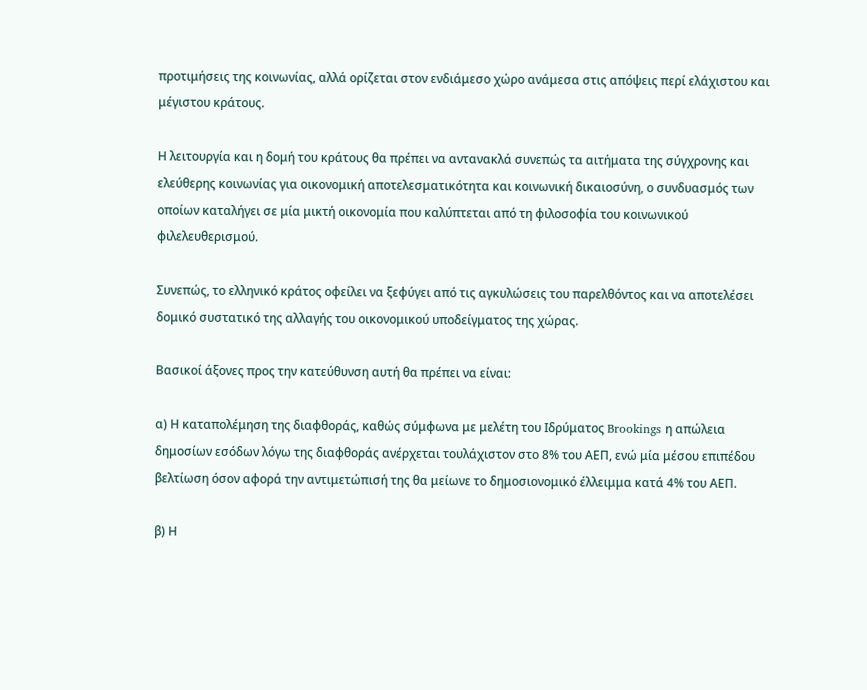προτιμήσεις της κοινωνίας, αλλά ορίζεται στον ενδιάμεσο χώρο ανάμεσα στις απόψεις περί ελάχιστου και μέγιστου κράτους.

Η λειτουργία και η δομή του κράτους θα πρέπει να αντανακλά συνεπώς τα αιτήματα της σύγχρονης και ελεύθερης κοινωνίας για οικονομική αποτελεσματικότητα και κοινωνική δικαιοσύνη, ο συνδυασμός των οποίων καταλήγει σε μία μικτή οικονομία που καλύπτεται από τη φιλοσοφία του κοινωνικού φιλελευθερισμού.

Συνεπώς, το ελληνικό κράτος οφείλει να ξεφύγει από τις αγκυλώσεις του παρελθόντος και να αποτελέσει δομικό συστατικό της αλλαγής του οικονομικού υποδείγματος της χώρας.

Βασικοί άξονες προς την κατεύθυνση αυτή θα πρέπει να είναι:

α) Η καταπολέμηση της διαφθοράς, καθώς σύμφωνα με μελέτη του Ιδρύματος Brookings η απώλεια δημοσίων εσόδων λόγω της διαφθοράς ανέρχεται τουλάχιστον στο 8% του ΑΕΠ, ενώ μία μέσου επιπέδου βελτίωση όσον αφορά την αντιμετώπισή της θα μείωνε το δημοσιονομικό έλλειμμα κατά 4% του ΑΕΠ.

β) Η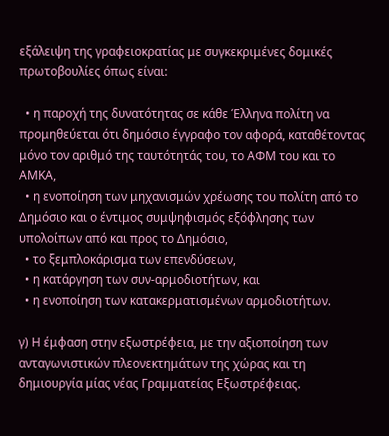εξάλειψη της γραφειοκρατίας με συγκεκριμένες δομικές πρωτοβουλίες όπως είναι:

  • η παροχή της δυνατότητας σε κάθε Έλληνα πολίτη να προμηθεύεται ότι δημόσιο έγγραφο τον αφορά, καταθέτοντας μόνο τον αριθμό της ταυτότητάς του, το ΑΦΜ του και το ΑΜΚΑ,
  • η ενοποίηση των μηχανισμών χρέωσης του πολίτη από το Δημόσιο και ο έντιμος συμψηφισμός εξόφλησης των υπολοίπων από και προς το Δημόσιο,
  • το ξεμπλοκάρισμα των επενδύσεων,
  • η κατάργηση των συν-αρμοδιοτήτων, και
  • η ενοποίηση των κατακερματισμένων αρμοδιοτήτων.

γ) Η έμφαση στην εξωστρέφεια, με την αξιοποίηση των ανταγωνιστικών πλεονεκτημάτων της χώρας και τη δημιουργία μίας νέας Γραμματείας Εξωστρέφειας.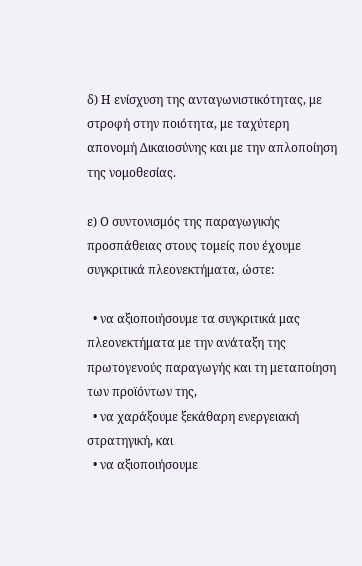δ) Η ενίσχυση της ανταγωνιστικότητας, με στροφή στην ποιότητα, με ταχύτερη απονομή Δικαιοσύνης και με την απλοποίηση της νομοθεσίας.

ε) Ο συντονισμός της παραγωγικής προσπάθειας στους τομείς που έχουμε συγκριτικά πλεονεκτήματα, ώστε:

  • να αξιοποιήσουμε τα συγκριτικά μας πλεονεκτήματα με την ανάταξη της πρωτογενούς παραγωγής και τη μεταποίηση των προϊόντων της,
  • να χαράξουμε ξεκάθαρη ενεργειακή στρατηγική, και
  • να αξιοποιήσουμε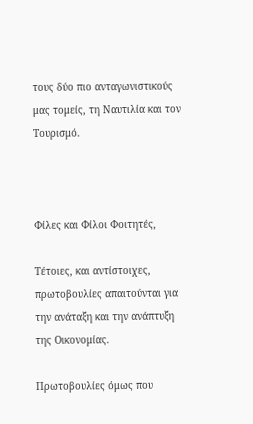τους δύο πιο ανταγωνιστικούς μας τομείς, τη Ναυτιλία και τον Τουρισμό.



Φίλες και Φίλοι Φοιτητές,

Τέτοιες, και αντίστοιχες, πρωτοβουλίες απαιτούνται για την ανάταξη και την ανάπτυξη της Οικονομίας.

Πρωτοβουλίες όμως που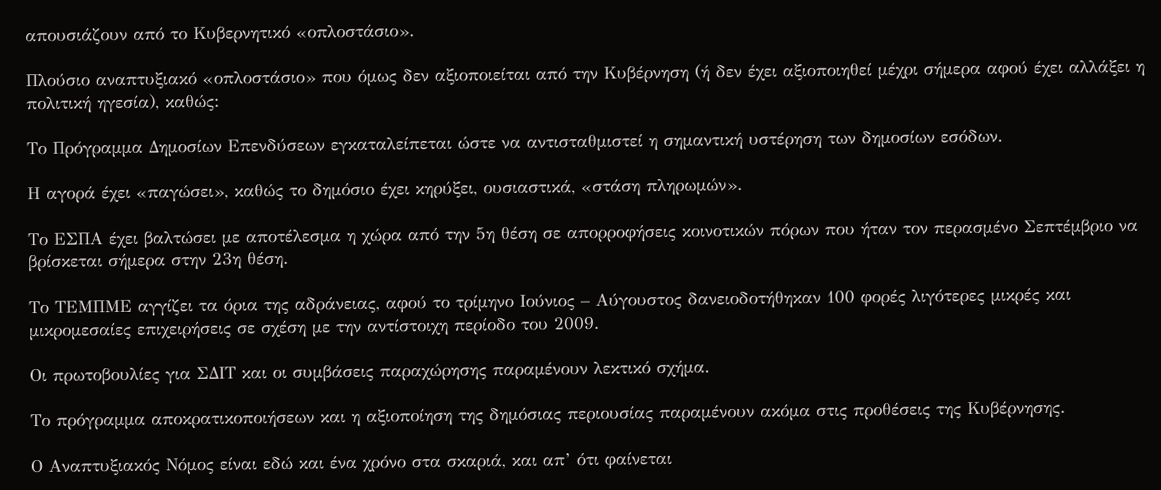απουσιάζουν από το Κυβερνητικό «οπλοστάσιο».

Πλούσιο αναπτυξιακό «οπλοστάσιο» που όμως δεν αξιοποιείται από την Κυβέρνηση (ή δεν έχει αξιοποιηθεί μέχρι σήμερα αφού έχει αλλάξει η πολιτική ηγεσία), καθώς:

Το Πρόγραμμα Δημοσίων Επενδύσεων εγκαταλείπεται ώστε να αντισταθμιστεί η σημαντική υστέρηση των δημοσίων εσόδων.

Η αγορά έχει «παγώσει», καθώς το δημόσιο έχει κηρύξει, ουσιαστικά, «στάση πληρωμών».

Το ΕΣΠΑ έχει βαλτώσει με αποτέλεσμα η χώρα από την 5η θέση σε απορροφήσεις κοινοτικών πόρων που ήταν τον περασμένο Σεπτέμβριο να βρίσκεται σήμερα στην 23η θέση.

Το ΤΕΜΠΜΕ αγγίζει τα όρια της αδράνειας, αφού το τρίμηνο Ιούνιος – Αύγουστος δανειοδοτήθηκαν 100 φορές λιγότερες μικρές και μικρομεσαίες επιχειρήσεις σε σχέση με την αντίστοιχη περίοδο του 2009.

Οι πρωτοβουλίες για ΣΔΙΤ και οι συμβάσεις παραχώρησης παραμένουν λεκτικό σχήμα.

Το πρόγραμμα αποκρατικοποιήσεων και η αξιοποίηση της δημόσιας περιουσίας παραμένουν ακόμα στις προθέσεις της Κυβέρνησης.

Ο Αναπτυξιακός Νόμος είναι εδώ και ένα χρόνο στα σκαριά, και απ’ ότι φαίνεται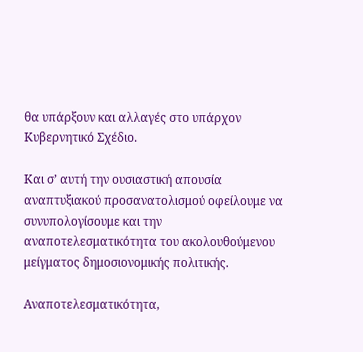θα υπάρξουν και αλλαγές στο υπάρχον Κυβερνητικό Σχέδιο.

Και σ’ αυτή την ουσιαστική απουσία αναπτυξιακού προσανατολισμού οφείλουμε να συνυπολογίσουμε και την αναποτελεσματικότητα του ακολουθούμενου μείγματος δημοσιονομικής πολιτικής.

Αναποτελεσματικότητα,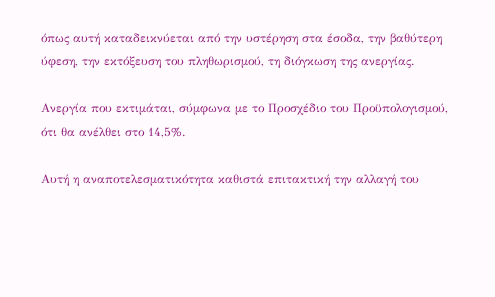όπως αυτή καταδεικνύεται από την υστέρηση στα έσοδα, την βαθύτερη ύφεση, την εκτόξευση του πληθωρισμού, τη διόγκωση της ανεργίας.

Ανεργία που εκτιμάται, σύμφωνα με το Προσχέδιο του Προϋπολογισμού, ότι θα ανέλθει στο 14,5%.

Αυτή η αναποτελεσματικότητα καθιστά επιτακτική την αλλαγή του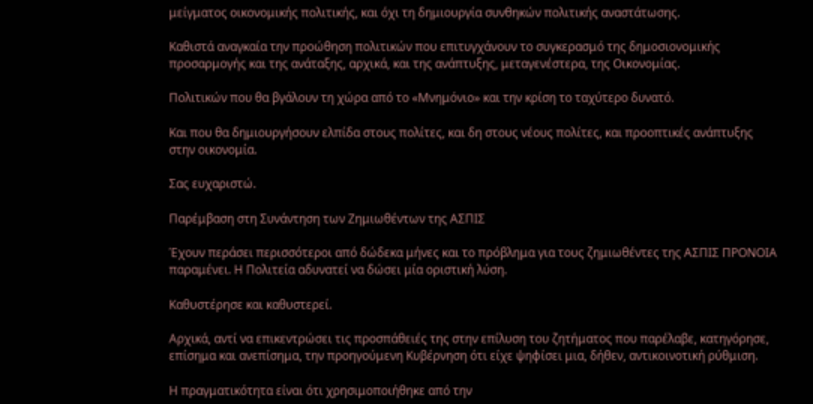μείγματος οικονομικής πολιτικής, και όχι τη δημιουργία συνθηκών πολιτικής αναστάτωσης.

Καθιστά αναγκαία την προώθηση πολιτικών που επιτυγχάνουν το συγκερασμό της δημοσιονομικής προσαρμογής και της ανάταξης, αρχικά, και της ανάπτυξης, μεταγενέστερα, της Οικονομίας.

Πολιτικών που θα βγάλουν τη χώρα από το «Μνημόνιο» και την κρίση το ταχύτερο δυνατό.

Και που θα δημιουργήσουν ελπίδα στους πολίτες, και δη στους νέους πολίτες, και προοπτικές ανάπτυξης στην οικονομία.

Σας ευχαριστώ.

Παρέμβαση στη Συνάντηση των Ζημιωθέντων της ΑΣΠΙΣ

Έχουν περάσει περισσότεροι από δώδεκα μήνες και το πρόβλημα για τους ζημιωθέντες της ΑΣΠΙΣ ΠΡΟΝΟΙΑ παραμένει. Η Πολιτεία αδυνατεί να δώσει μία οριστική λύση.

Καθυστέρησε και καθυστερεί.

Αρχικά, αντί να επικεντρώσει τις προσπάθειές της στην επίλυση του ζητήματος που παρέλαβε, κατηγόρησε, επίσημα και ανεπίσημα, την προηγούμενη Κυβέρνηση ότι είχε ψηφίσει μια, δήθεν, αντικοινοτική ρύθμιση.

Η πραγματικότητα είναι ότι χρησιμοποιήθηκε από την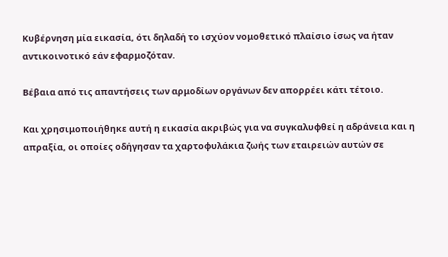Κυβέρνηση μία εικασία, ότι δηλαδή το ισχύον νομοθετικό πλαίσιο ίσως να ήταν αντικοινοτικό εάν εφαρμοζόταν.

Βέβαια από τις απαντήσεις των αρμοδίων οργάνων δεν απορρέει κάτι τέτοιο.

Και χρησιμοποιήθηκε αυτή η εικασία ακριβώς για να συγκαλυφθεί η αδράνεια και η απραξία, οι οποίες οδήγησαν τα χαρτοφυλάκια ζωής των εταιρειών αυτών σε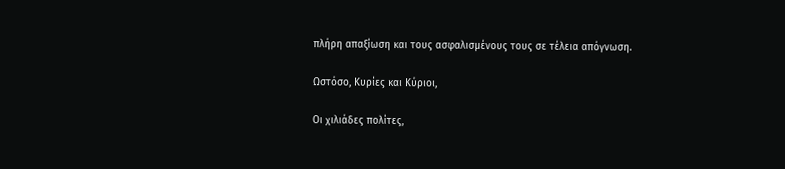πλήρη απαξίωση και τους ασφαλισμένους τους σε τέλεια απόγνωση.

Ωστόσο, Κυρίες και Κύριοι,

Οι χιλιάδες πολίτες,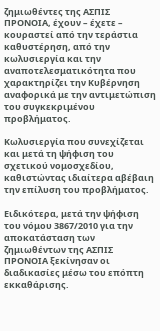ζημιωθέντες της ΑΣΠΙΣ ΠΡΟΝΟΙΑ, έχουν – έχετε – κουραστεί από την τεράστια καθυστέρηση, από την κωλυσιεργία και την αναποτελεσματικότητα που χαρακτηρίζει την Κυβέρνηση αναφορικά με την αντιμετώπιση του συγκεκριμένου προβλήματος.

Κωλυσιεργία που συνεχίζεται και μετά τη ψήφιση του σχετικού νομοσχεδίου, καθιστώντας ιδιαίτερα αβέβαιη την επίλυση του προβλήματος.

Ειδικότερα, μετά την ψήφιση του νόμου 3867/2010 για την αποκατάσταση των ζημιωθέντων της ΑΣΠΙΣ ΠΡΟΝΟΙΑ ξεκίνησαν οι διαδικασίες μέσω του επόπτη εκκαθάρισης.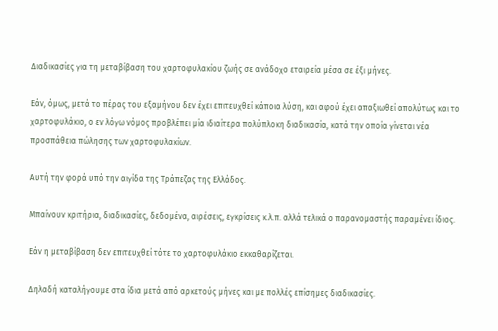Διαδικασίες για τη μεταβίβαση του χαρτοφυλακίου ζωής σε ανάδοχο εταιρεία μέσα σε έξι μήνες.

Εάν, όμως, μετά το πέρας του εξαμήνου δεν έχει επιτευχθεί κάποια λύση, και αφού έχει απαξιωθεί απολύτως και το χαρτοφυλάκιο, ο εν λόγω νόμος προβλέπει μία ιδιαίτερα πολύπλοκη διαδικασία, κατά την οποία γίνεται νέα προσπάθεια πώλησης των χαρτοφυλακίων.

Αυτή την φορά υπό την αιγίδα της Τράπεζας της Ελλάδος.

Μπαίνουν κριτήρια, διαδικασίες, δεδομένα, αιρέσεις, εγκρίσεις κ.λ.π. αλλά τελικά ο παρανομαστής παραμένει ίδιος.

Εάν η μεταβίβαση δεν επιτευχθεί τότε το χαρτοφυλάκιο εκκαθαρίζεται.

Δηλαδή καταλήγουμε στα ίδια μετά από αρκετούς μήνες και με πολλές επίσημες διαδικασίες.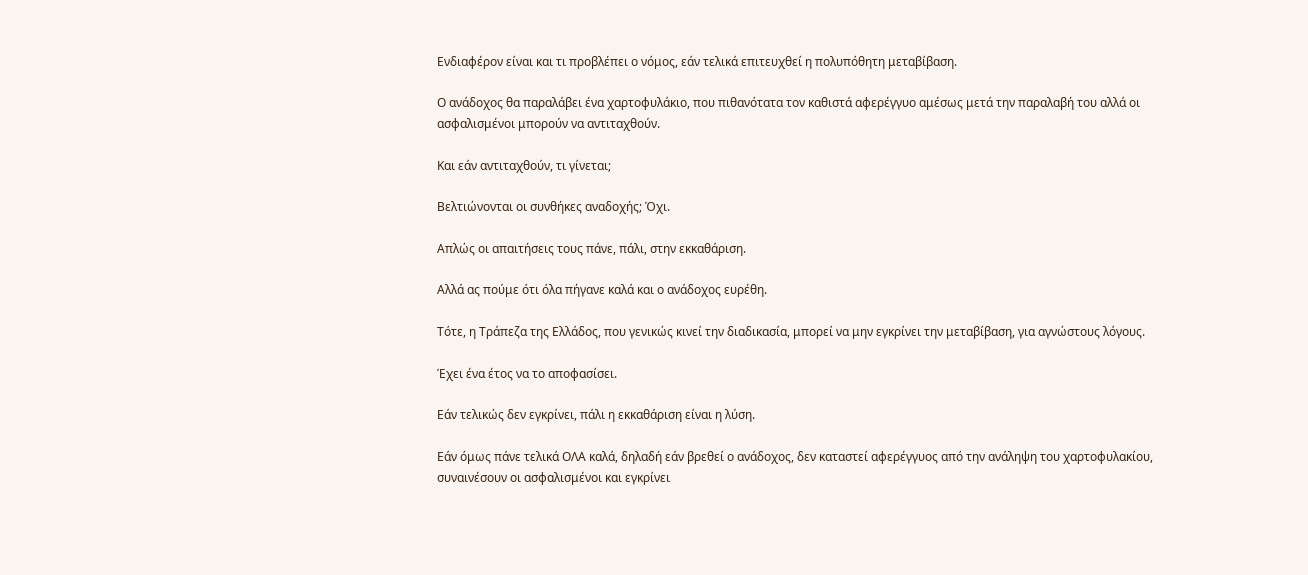Ενδιαφέρον είναι και τι προβλέπει ο νόμος, εάν τελικά επιτευχθεί η πολυπόθητη μεταβίβαση.

Ο ανάδοχος θα παραλάβει ένα χαρτοφυλάκιο, που πιθανότατα τον καθιστά αφερέγγυο αμέσως μετά την παραλαβή του αλλά οι ασφαλισμένοι μπορούν να αντιταχθούν.

Και εάν αντιταχθούν, τι γίνεται;

Βελτιώνονται οι συνθήκες αναδοχής; Όχι.

Απλώς οι απαιτήσεις τους πάνε, πάλι, στην εκκαθάριση.

Αλλά ας πούμε ότι όλα πήγανε καλά και ο ανάδοχος ευρέθη.

Τότε, η Τράπεζα της Ελλάδος, που γενικώς κινεί την διαδικασία, μπορεί να μην εγκρίνει την μεταβίβαση, για αγνώστους λόγους.

Έχει ένα έτος να το αποφασίσει.

Εάν τελικώς δεν εγκρίνει, πάλι η εκκαθάριση είναι η λύση.

Εάν όμως πάνε τελικά ΟΛΑ καλά, δηλαδή εάν βρεθεί ο ανάδοχος, δεν καταστεί αφερέγγυος από την ανάληψη του χαρτοφυλακίου, συναινέσουν οι ασφαλισμένοι και εγκρίνει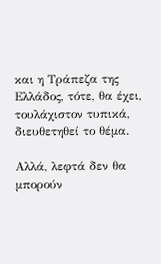και η Τράπεζα της Ελλάδος, τότε, θα έχει, τουλάχιστον τυπικά, διευθετηθεί το θέμα.

Αλλά, λεφτά δεν θα μπορούν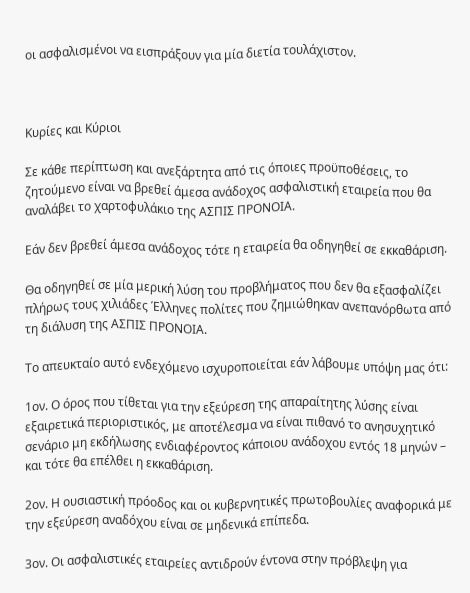οι ασφαλισμένοι να εισπράξουν για μία διετία τουλάχιστον.



Κυρίες και Κύριοι

Σε κάθε περίπτωση και ανεξάρτητα από τις όποιες προϋποθέσεις, το ζητούμενο είναι να βρεθεί άμεσα ανάδοχος ασφαλιστική εταιρεία που θα αναλάβει το χαρτοφυλάκιο της ΑΣΠΙΣ ΠΡΟΝΟΙΑ.

Εάν δεν βρεθεί άμεσα ανάδοχος τότε η εταιρεία θα οδηγηθεί σε εκκαθάριση.

Θα οδηγηθεί σε μία μερική λύση του προβλήματος που δεν θα εξασφαλίζει πλήρως τους χιλιάδες Έλληνες πολίτες που ζημιώθηκαν ανεπανόρθωτα από τη διάλυση της ΑΣΠΙΣ ΠΡΟΝΟΙΑ.

Το απευκταίο αυτό ενδεχόμενο ισχυροποιείται εάν λάβουμε υπόψη μας ότι:

1ον. Ο όρος που τίθεται για την εξεύρεση της απαραίτητης λύσης είναι εξαιρετικά περιοριστικός, με αποτέλεσμα να είναι πιθανό το ανησυχητικό σενάριο μη εκδήλωσης ενδιαφέροντος κάποιου ανάδοχου εντός 18 μηνών – και τότε θα επέλθει η εκκαθάριση.

2ον. Η ουσιαστική πρόοδος και οι κυβερνητικές πρωτοβουλίες αναφορικά με την εξεύρεση αναδόχου είναι σε μηδενικά επίπεδα.

3ον. Οι ασφαλιστικές εταιρείες αντιδρούν έντονα στην πρόβλεψη για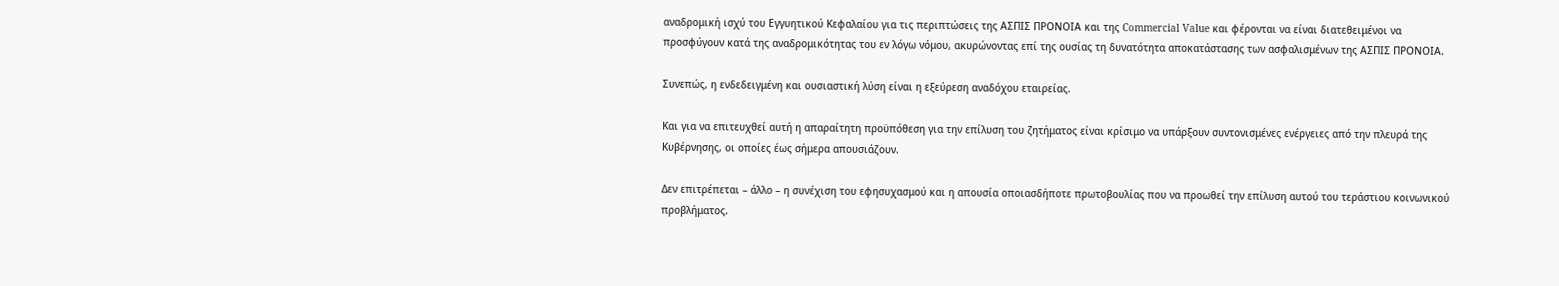αναδρομική ισχύ του Εγγυητικού Κεφαλαίου για τις περιπτώσεις της ΑΣΠΙΣ ΠΡΟΝΟΙΑ και της Commercial Value και φέρονται να είναι διατεθειμένοι να προσφύγουν κατά της αναδρομικότητας του εν λόγω νόμου, ακυρώνοντας επί της ουσίας τη δυνατότητα αποκατάστασης των ασφαλισμένων της ΑΣΠΙΣ ΠΡΟΝΟΙΑ.

Συνεπώς, η ενδεδειγμένη και ουσιαστική λύση είναι η εξεύρεση αναδόχου εταιρείας.

Και για να επιτευχθεί αυτή η απαραίτητη προϋπόθεση για την επίλυση του ζητήματος είναι κρίσιμο να υπάρξουν συντονισμένες ενέργειες από την πλευρά της Κυβέρνησης, οι οποίες έως σήμερα απουσιάζουν.

Δεν επιτρέπεται – άλλο – η συνέχιση του εφησυχασμού και η απουσία οποιασδήποτε πρωτοβουλίας που να προωθεί την επίλυση αυτού του τεράστιου κοινωνικού προβλήματος.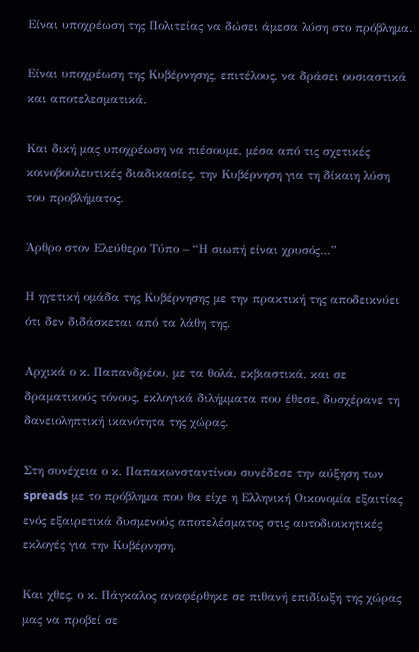Είναι υποχρέωση της Πολιτείας να δώσει άμεσα λύση στο πρόβλημα.

Είναι υποχρέωση της Κυβέρνησης, επιτέλους, να δράσει ουσιαστικά και αποτελεσματικά.

Και δική μας υποχρέωση να πιέσουμε, μέσα από τις σχετικές κοινοβουλευτικές διαδικασίες, την Κυβέρνηση για τη δίκαιη λύση του προβλήματος.

Άρθρο στον Ελεύθερο Τύπο – “Η σιωπή είναι χρυσός…”

Η ηγετική ομάδα της Κυβέρνησης με την πρακτική της αποδεικνύει ότι δεν διδάσκεται από τα λάθη της.

Αρχικά ο κ. Παπανδρέου, με τα θολά, εκβιαστικά, και σε δραματικούς τόνους, εκλογικά διλήμματα που έθεσε, δυσχέρανε τη δανειοληπτική ικανότητα της χώρας.

Στη συνέχεια ο κ. Παπακωνσταντίνου συνέδεσε την αύξηση των spreads με το πρόβλημα που θα είχε η Ελληνική Οικονομία εξαιτίας ενός εξαιρετικά δυσμενούς αποτελέσματος στις αυτοδιοικητικές εκλογές για την Κυβέρνηση.

Και χθες, ο κ. Πάγκαλος αναφέρθηκε σε πιθανή επιδίωξη της χώρας μας να προβεί σε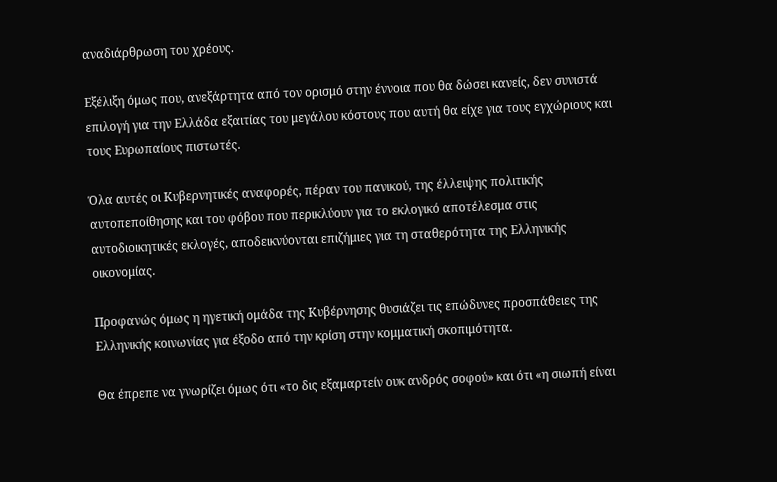αναδιάρθρωση του χρέους.

Εξέλιξη όμως που, ανεξάρτητα από τον ορισμό στην έννοια που θα δώσει κανείς, δεν συνιστά επιλογή για την Ελλάδα εξαιτίας του μεγάλου κόστους που αυτή θα είχε για τους εγχώριους και τους Ευρωπαίους πιστωτές.

Όλα αυτές οι Κυβερνητικές αναφορές, πέραν του πανικού, της έλλειψης πολιτικής αυτοπεποίθησης και του φόβου που περικλύουν για το εκλογικό αποτέλεσμα στις αυτοδιοικητικές εκλογές, αποδεικνύονται επιζήμιες για τη σταθερότητα της Ελληνικής οικονομίας.

Προφανώς όμως η ηγετική ομάδα της Κυβέρνησης θυσιάζει τις επώδυνες προσπάθειες της Ελληνικής κοινωνίας για έξοδο από την κρίση στην κομματική σκοπιμότητα.

Θα έπρεπε να γνωρίζει όμως ότι «το δις εξαμαρτείν ουκ ανδρός σοφού» και ότι «η σιωπή είναι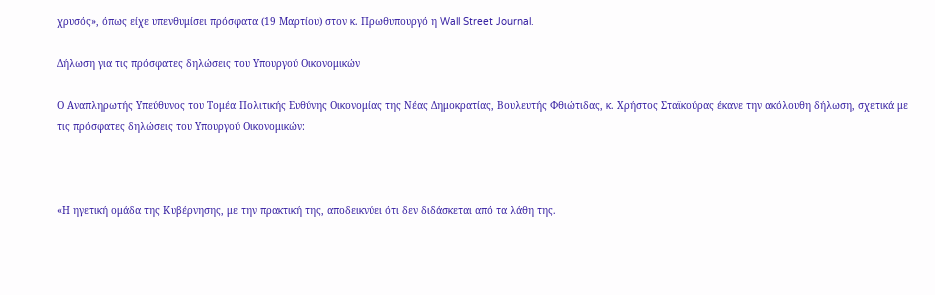χρυσός», όπως είχε υπενθυμίσει πρόσφατα (19 Μαρτίου) στον κ. Πρωθυπουργό η Wall Street Journal.

Δήλωση για τις πρόσφατες δηλώσεις του Υπουργού Οικονομικών

Ο Αναπληρωτής Υπεύθυνος του Τομέα Πολιτικής Ευθύνης Οικονομίας της Νέας Δημοκρατίας, Βουλευτής Φθιώτιδας, κ. Χρήστος Σταϊκούρας έκανε την ακόλουθη δήλωση, σχετικά με τις πρόσφατες δηλώσεις του Υπουργού Οικονομικών:



«Η ηγετική ομάδα της Κυβέρνησης, με την πρακτική της, αποδεικνύει ότι δεν διδάσκεται από τα λάθη της.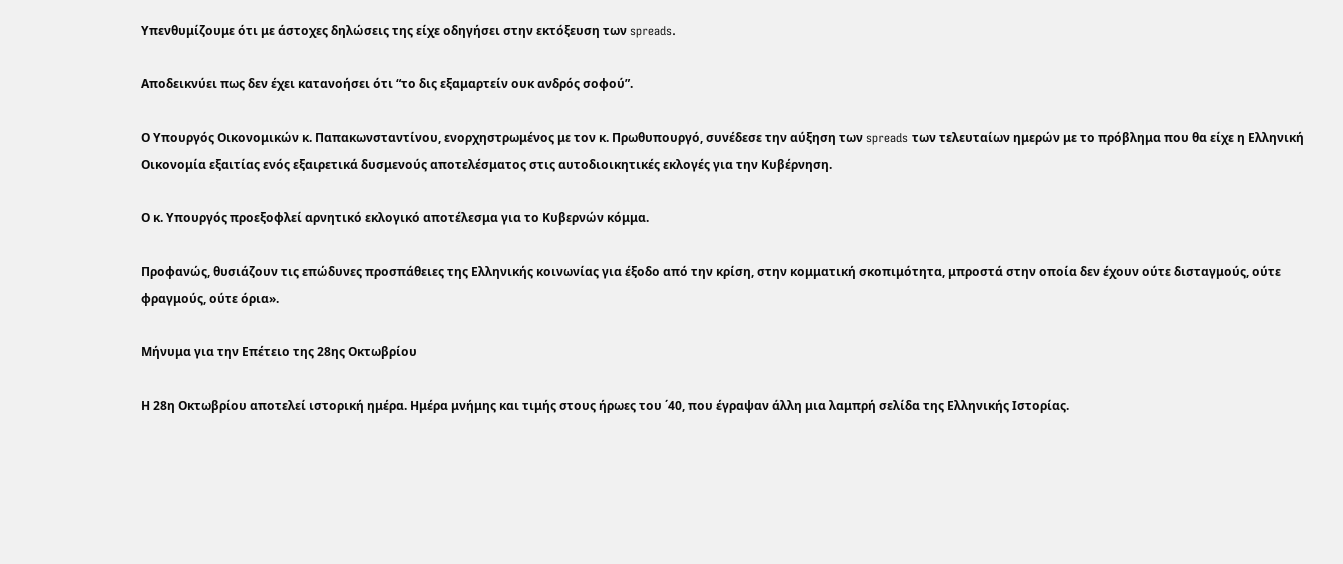Υπενθυμίζουμε ότι με άστοχες δηλώσεις της είχε οδηγήσει στην εκτόξευση των spreads.

Αποδεικνύει πως δεν έχει κατανοήσει ότι “το δις εξαμαρτείν ουκ ανδρός σοφού”.

Ο Υπουργός Οικονομικών κ. Παπακωνσταντίνου, ενορχηστρωμένος με τον κ. Πρωθυπουργό, συνέδεσε την αύξηση των spreads των τελευταίων ημερών με το πρόβλημα που θα είχε η Ελληνική Οικονομία εξαιτίας ενός εξαιρετικά δυσμενούς αποτελέσματος στις αυτοδιοικητικές εκλογές για την Κυβέρνηση.

Ο κ. Υπουργός προεξοφλεί αρνητικό εκλογικό αποτέλεσμα για το Κυβερνών κόμμα.

Προφανώς, θυσιάζουν τις επώδυνες προσπάθειες της Ελληνικής κοινωνίας για έξοδο από την κρίση, στην κομματική σκοπιμότητα, μπροστά στην οποία δεν έχουν ούτε δισταγμούς, ούτε φραγμούς, ούτε όρια».

Μήνυμα για την Επέτειο της 28ης Οκτωβρίου

Η 28η Οκτωβρίου αποτελεί ιστορική ημέρα. Ημέρα μνήμης και τιμής στους ήρωες του ΄40, που έγραψαν άλλη μια λαμπρή σελίδα της Ελληνικής Ιστορίας.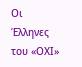Οι Έλληνες του «ΟΧΙ»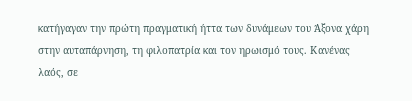κατήγαγαν την πρώτη πραγματική ήττα των δυνάμεων του Άξονα χάρη στην αυταπάρνηση, τη φιλοπατρία και τον ηρωισμό τους. Κανένας λαός, σε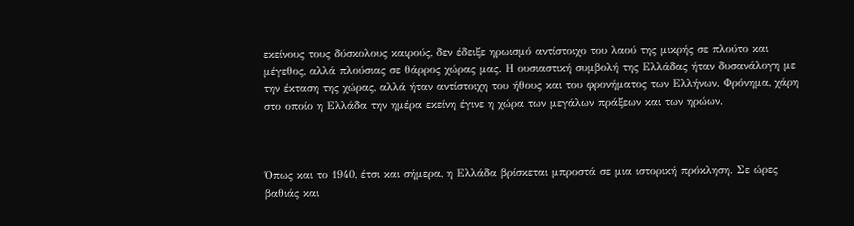εκείνους τους δύσκολους καιρούς, δεν έδειξε ηρωισμό αντίστοιχο του λαού της μικρής σε πλούτο και μέγεθος, αλλά πλούσιας σε θάρρος χώρας μας. Η ουσιαστική συμβολή της Ελλάδας ήταν δυσανάλογη με την έκταση της χώρας, αλλά ήταν αντίστοιχη του ήθους και του φρονήματος των Ελλήνων. Φρόνημα, χάρη στο οποίο η Ελλάδα την ημέρα εκείνη έγινε η χώρα των μεγάλων πράξεων και των ηρώων.



Όπως και το 1940, έτσι και σήμερα, η Ελλάδα βρίσκεται μπροστά σε μια ιστορική πρόκληση. Σε ώρες βαθιάς και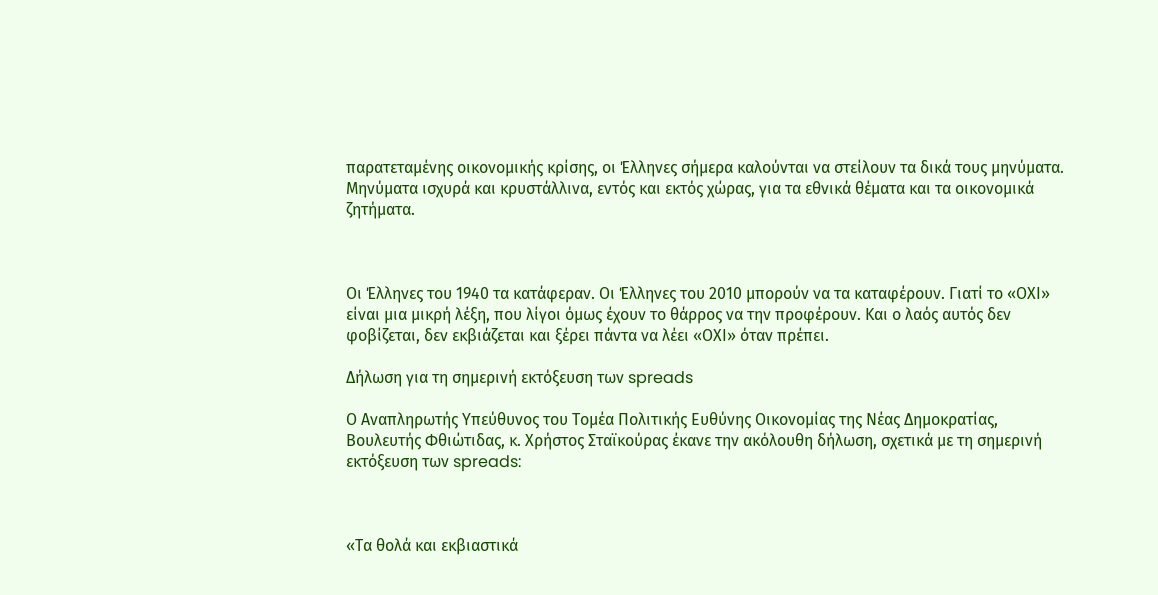παρατεταμένης οικονομικής κρίσης, οι Έλληνες σήμερα καλούνται να στείλουν τα δικά τους μηνύματα. Μηνύματα ισχυρά και κρυστάλλινα, εντός και εκτός χώρας, για τα εθνικά θέματα και τα οικονομικά ζητήματα.



Οι Έλληνες του 1940 τα κατάφεραν. Οι Έλληνες του 2010 μπορούν να τα καταφέρουν. Γιατί το «ΟΧΙ» είναι μια μικρή λέξη, που λίγοι όμως έχουν το θάρρος να την προφέρουν. Και ο λαός αυτός δεν φοβίζεται, δεν εκβιάζεται και ξέρει πάντα να λέει «ΟΧΙ» όταν πρέπει.

Δήλωση για τη σημερινή εκτόξευση των spreads

Ο Αναπληρωτής Υπεύθυνος του Τομέα Πολιτικής Ευθύνης Οικονομίας της Νέας Δημοκρατίας, Βουλευτής Φθιώτιδας, κ. Χρήστος Σταϊκούρας έκανε την ακόλουθη δήλωση, σχετικά με τη σημερινή εκτόξευση των spreads:



«Τα θολά και εκβιαστικά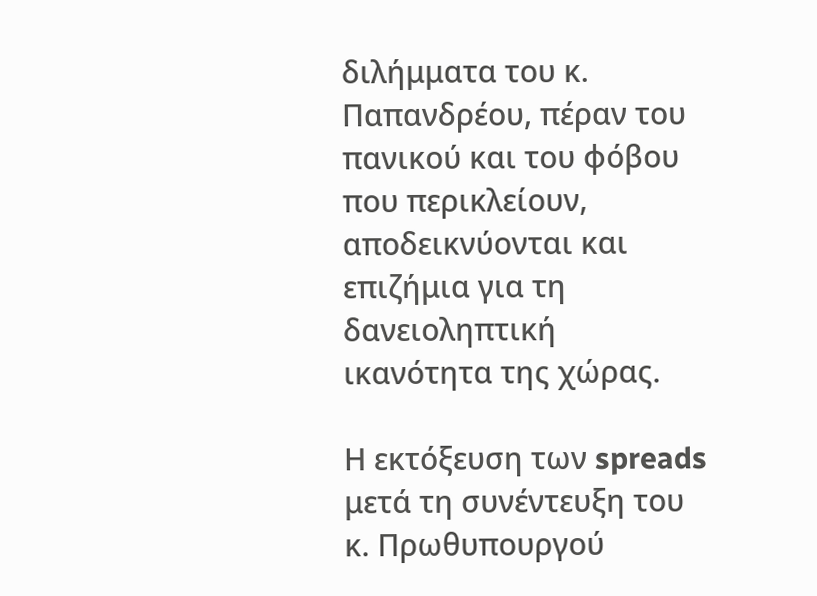διλήμματα του κ. Παπανδρέου, πέραν του πανικού και του φόβου που περικλείουν, αποδεικνύονται και επιζήμια για τη δανειοληπτική ικανότητα της χώρας.

Η εκτόξευση των spreads μετά τη συνέντευξη του κ. Πρωθυπουργού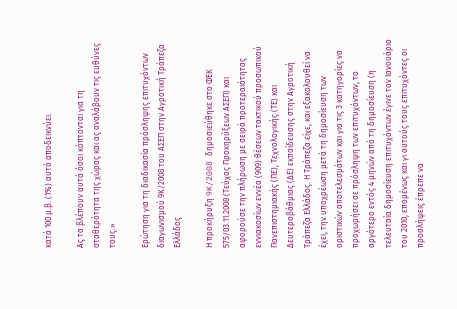κατά 100 μ.β. (1%) αυτό αποδεικνύει.

Ας τα βλέπουν αυτά όσοι κόπτονται για τη σταθερότητα της χώρας και ας αναλάβουν τις ευθύνες τους.»

Ερώτηση για τη διαδικασία πρόσληψης επιτυχόντων διαγωνισμού 9Κ/2008 του ΑΣΕΠ στην Αγροτική Τράπεζα Ελλάδος

Η προκήρυξη 9K/2008 δημοσιεύθηκε στο ΦΕΚ 575/03.11.2008 (Τεύχος Προκηρύξεων ΑΣΕΠ) και αφορούσε την πλήρωση με σειρά προτεραιότητας εννιακοσίων εννέα (909) θέσεων τακτικού προσωπικού Πανεπιστημιακής (ΠΕ), Τεχνολογικής (ΤΕ) και Δευτεροβάθμιας (ΔΕ) εκπαίδευσης στην Αγροτική Τράπεζα Ελλάδος. Η Τράπεζα είχε, και εξακολουθεί να έχει, την υποχρέωση μετά τη δημοσίευση των οριστικών αποτελεσμάτων και για τις 3 κατηγορίες να προχωρήσει σε πρόσληψη των επιτυχόντων, το αργότερο εντός 4 μηνών από τη δημοσίευση (η τελευταία δημοσίευση επιτυχόντων έγινε τον Ιανουάριο του 2010, επομένως και γι αυτούς τους επιτυχόντες οι προσλήψεις έπρεπε να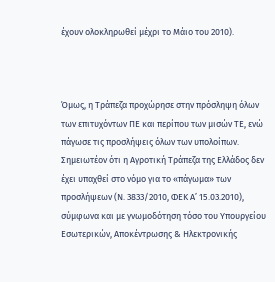έχουν ολοκληρωθεί μέχρι το Μάιο του 2010).



Όμως, η Τράπεζα προχώρησε στην πρόσληψη όλων των επιτυχόντων ΠΕ και περίπου των μισών ΤΕ, ενώ πάγωσε τις προσλήψεις όλων των υπολοίπων. Σημειωτέον ότι η Αγροτική Τράπεζα της Ελλάδος δεν έχει υπαχθεί στο νόμο για το «πάγωμα» των προσλήψεων (Ν. 3833/2010, ΦΕΚ Α’ 15.03.2010), σύμφωνα και με γνωμοδότηση τόσο του Υπουργείου Εσωτερικών, Αποκέντρωσης & Ηλεκτρονικής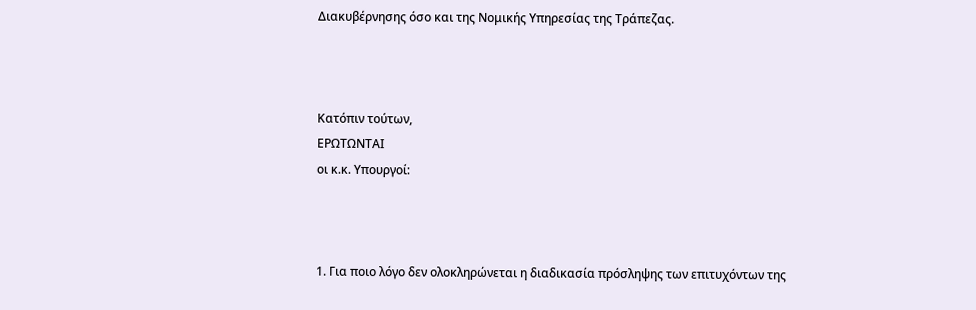Διακυβέρνησης όσο και της Νομικής Υπηρεσίας της Τράπεζας.



Κατόπιν τούτων,
ΕΡΩΤΩΝΤΑΙ
οι κ.κ. Υπουργοί:



1. Για ποιο λόγο δεν ολοκληρώνεται η διαδικασία πρόσληψης των επιτυχόντων της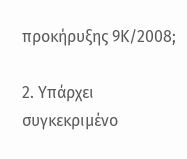προκήρυξης 9Κ/2008;

2. Υπάρχει συγκεκριμένο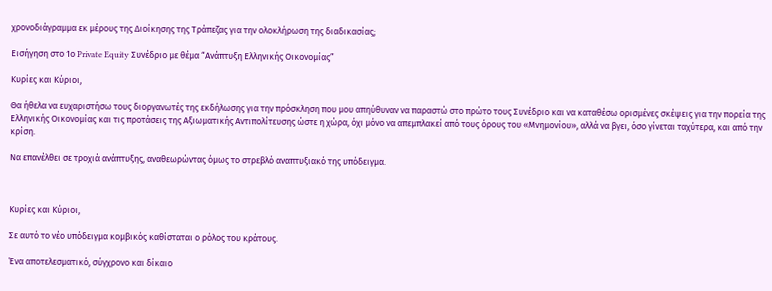χρονοδιάγραμμα εκ μέρους της Διοίκησης της Τράπεζας για την ολοκλήρωση της διαδικασίας;

Εισήγηση στο 1ο Private Equity Συνέδριο με θέμα “Ανάπτυξη Ελληνικής Οικονομίας”

Κυρίες και Κύριοι,

Θα ήθελα να ευχαριστήσω τους διοργανωτές της εκδήλωσης για την πρόσκληση που μου απηύθυναν να παραστώ στο πρώτο τους Συνέδριο και να καταθέσω ορισμένες σκέψεις για την πορεία της Ελληνικής Οικονομίας και τις προτάσεις της Αξιωματικής Αντιπολίτευσης ώστε η χώρα, όχι μόνο να απεμπλακεί από τους όρους του «Μνημονίου», αλλά να βγει, όσο γίνεται ταχύτερα, και από την κρίση.

Να επανέλθει σε τροχιά ανάπτυξης, αναθεωρώντας όμως το στρεβλό αναπτυξιακό της υπόδειγμα.



Κυρίες και Κύριοι,

Σε αυτό το νέο υπόδειγμα κομβικός καθίσταται ο ρόλος του κράτους.

Ένα αποτελεσματικό, σύγχρονο και δίκαιο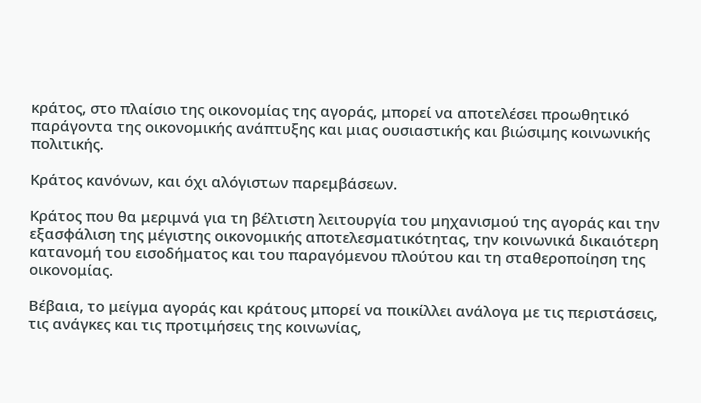κράτος, στο πλαίσιο της οικονομίας της αγοράς, μπορεί να αποτελέσει προωθητικό παράγοντα της οικονομικής ανάπτυξης και μιας ουσιαστικής και βιώσιμης κοινωνικής πολιτικής.

Κράτος κανόνων, και όχι αλόγιστων παρεμβάσεων.

Κράτος που θα μεριμνά για τη βέλτιστη λειτουργία του μηχανισμού της αγοράς και την εξασφάλιση της μέγιστης οικονομικής αποτελεσματικότητας, την κοινωνικά δικαιότερη κατανομή του εισοδήματος και του παραγόμενου πλούτου και τη σταθεροποίηση της οικονομίας.

Βέβαια, το μείγμα αγοράς και κράτους μπορεί να ποικίλλει ανάλογα με τις περιστάσεις, τις ανάγκες και τις προτιμήσεις της κοινωνίας,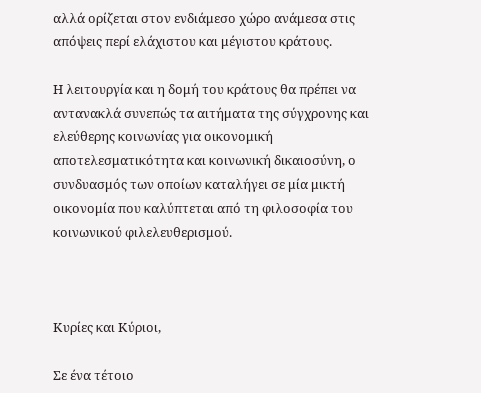αλλά ορίζεται στον ενδιάμεσο χώρο ανάμεσα στις απόψεις περί ελάχιστου και μέγιστου κράτους.

Η λειτουργία και η δομή του κράτους θα πρέπει να αντανακλά συνεπώς τα αιτήματα της σύγχρονης και ελεύθερης κοινωνίας για οικονομική αποτελεσματικότητα και κοινωνική δικαιοσύνη, ο συνδυασμός των οποίων καταλήγει σε μία μικτή οικονομία που καλύπτεται από τη φιλοσοφία του κοινωνικού φιλελευθερισμού.



Κυρίες και Κύριοι,

Σε ένα τέτοιο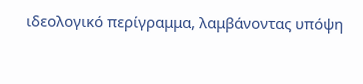ιδεολογικό περίγραμμα, λαμβάνοντας υπόψη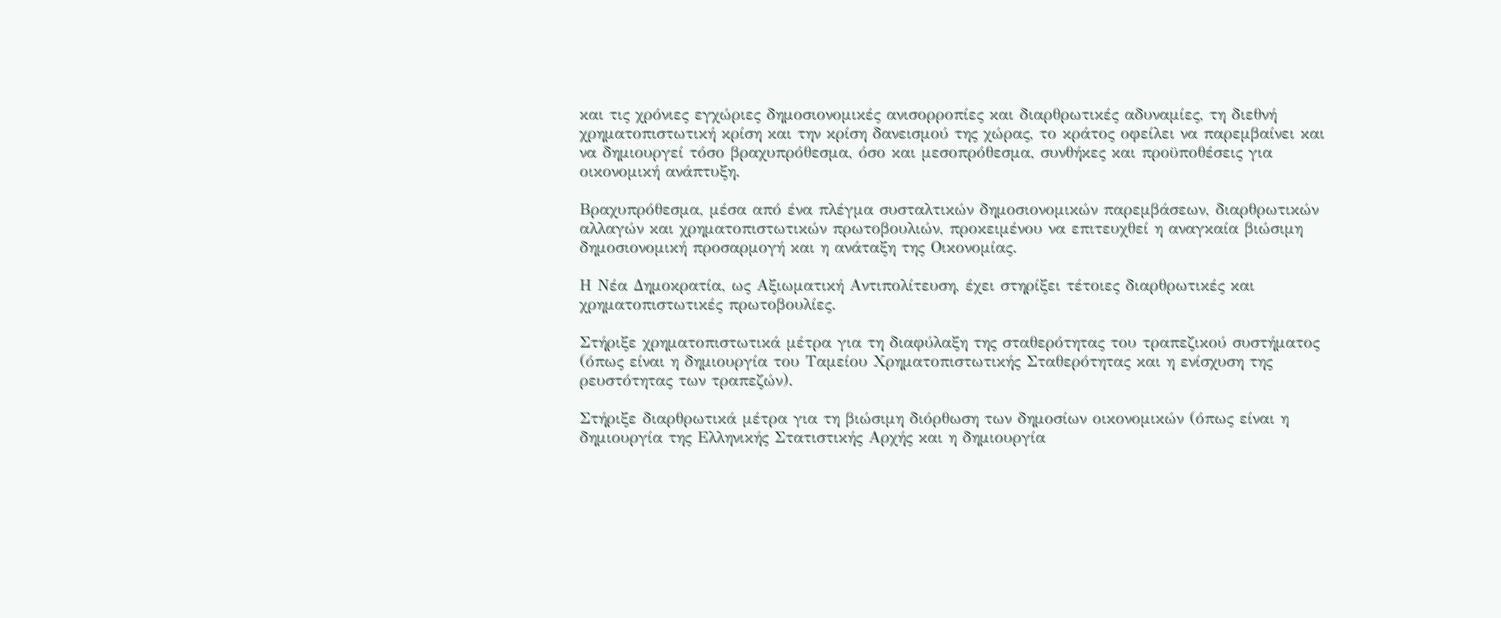και τις χρόνιες εγχώριες δημοσιονομικές ανισορροπίες και διαρθρωτικές αδυναμίες, τη διεθνή χρηματοπιστωτική κρίση και την κρίση δανεισμού της χώρας, το κράτος οφείλει να παρεμβαίνει και να δημιουργεί τόσο βραχυπρόθεσμα, όσο και μεσοπρόθεσμα, συνθήκες και προϋποθέσεις για οικονομική ανάπτυξη.

Βραχυπρόθεσμα, μέσα από ένα πλέγμα συσταλτικών δημοσιονομικών παρεμβάσεων, διαρθρωτικών αλλαγών και χρηματοπιστωτικών πρωτοβουλιών, προκειμένου να επιτευχθεί η αναγκαία βιώσιμη δημοσιονομική προσαρμογή και η ανάταξη της Οικονομίας.

Η Νέα Δημοκρατία, ως Αξιωματική Αντιπολίτευση, έχει στηρίξει τέτοιες διαρθρωτικές και χρηματοπιστωτικές πρωτοβουλίες.

Στήριξε χρηματοπιστωτικά μέτρα για τη διαφύλαξη της σταθερότητας του τραπεζικού συστήματος (όπως είναι η δημιουργία του Ταμείου Χρηματοπιστωτικής Σταθερότητας και η ενίσχυση της ρευστότητας των τραπεζών).

Στήριξε διαρθρωτικά μέτρα για τη βιώσιμη διόρθωση των δημοσίων οικονομικών (όπως είναι η δημιουργία της Ελληνικής Στατιστικής Αρχής και η δημιουργία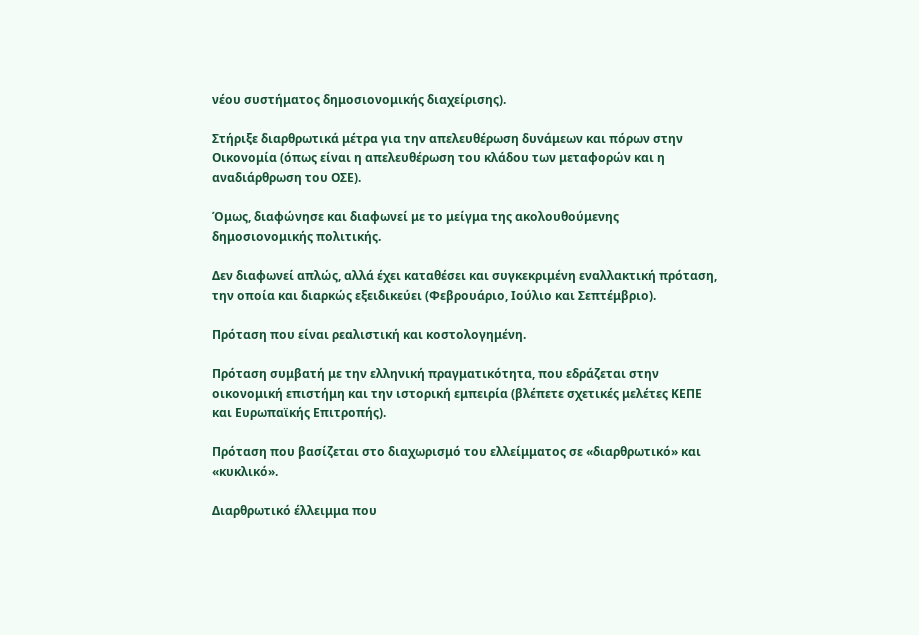νέου συστήματος δημοσιονομικής διαχείρισης).

Στήριξε διαρθρωτικά μέτρα για την απελευθέρωση δυνάμεων και πόρων στην Οικονομία (όπως είναι η απελευθέρωση του κλάδου των μεταφορών και η αναδιάρθρωση του ΟΣΕ).

Όμως, διαφώνησε και διαφωνεί με το μείγμα της ακολουθούμενης δημοσιονομικής πολιτικής.

Δεν διαφωνεί απλώς, αλλά έχει καταθέσει και συγκεκριμένη εναλλακτική πρόταση, την οποία και διαρκώς εξειδικεύει (Φεβρουάριο, Ιούλιο και Σεπτέμβριο).

Πρόταση που είναι ρεαλιστική και κοστολογημένη.

Πρόταση συμβατή με την ελληνική πραγματικότητα, που εδράζεται στην οικονομική επιστήμη και την ιστορική εμπειρία (βλέπετε σχετικές μελέτες ΚΕΠΕ και Ευρωπαϊκής Επιτροπής).

Πρόταση που βασίζεται στο διαχωρισμό του ελλείμματος σε «διαρθρωτικό» και «κυκλικό».

Διαρθρωτικό έλλειμμα που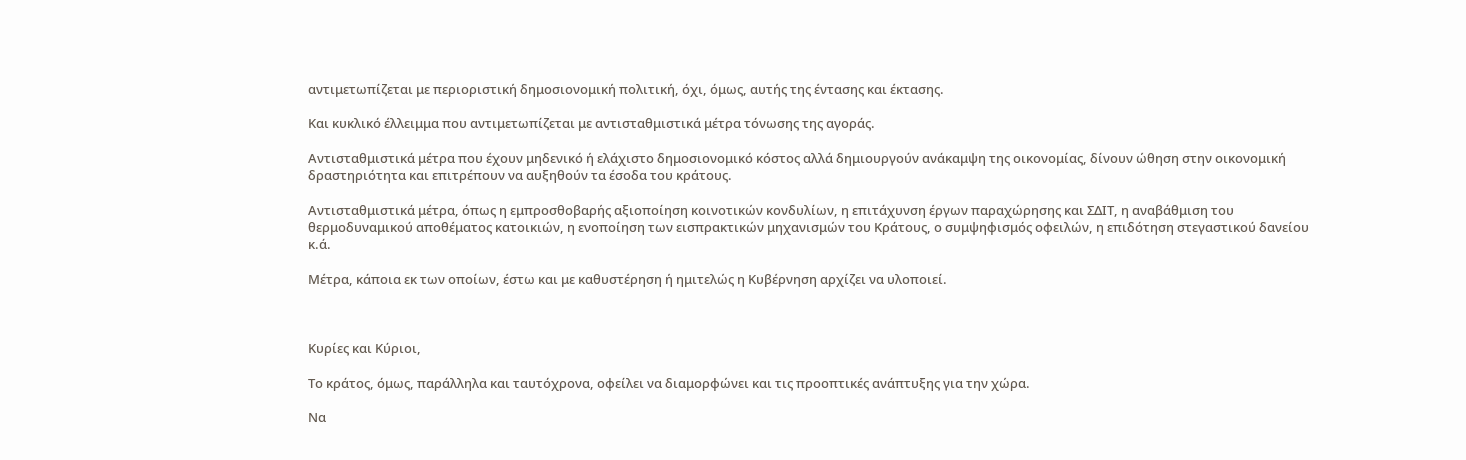αντιμετωπίζεται με περιοριστική δημοσιονομική πολιτική, όχι, όμως, αυτής της έντασης και έκτασης.

Και κυκλικό έλλειμμα που αντιμετωπίζεται με αντισταθμιστικά μέτρα τόνωσης της αγοράς.

Αντισταθμιστικά μέτρα που έχουν μηδενικό ή ελάχιστο δημοσιονομικό κόστος αλλά δημιουργούν ανάκαμψη της οικονομίας, δίνουν ώθηση στην οικονομική δραστηριότητα και επιτρέπουν να αυξηθούν τα έσοδα του κράτους.

Αντισταθμιστικά μέτρα, όπως η εμπροσθοβαρής αξιοποίηση κοινοτικών κονδυλίων, η επιτάχυνση έργων παραχώρησης και ΣΔΙΤ, η αναβάθμιση του θερμοδυναμικού αποθέματος κατοικιών, η ενοποίηση των εισπρακτικών μηχανισμών του Κράτους, ο συμψηφισμός οφειλών, η επιδότηση στεγαστικού δανείου κ.ά.

Μέτρα, κάποια εκ των οποίων, έστω και με καθυστέρηση ή ημιτελώς η Κυβέρνηση αρχίζει να υλοποιεί.



Κυρίες και Κύριοι,

Το κράτος, όμως, παράλληλα και ταυτόχρονα, οφείλει να διαμορφώνει και τις προοπτικές ανάπτυξης για την χώρα.

Να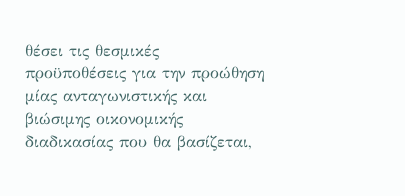θέσει τις θεσμικές προϋποθέσεις για την προώθηση μίας ανταγωνιστικής και βιώσιμης οικονομικής διαδικασίας που θα βασίζεται,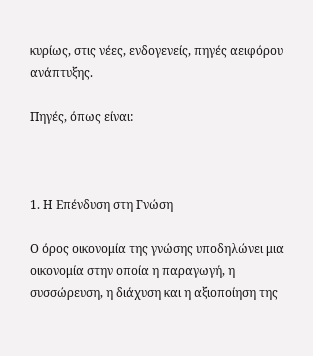κυρίως, στις νέες, ενδογενείς, πηγές αειφόρου ανάπτυξης.

Πηγές, όπως είναι:



1. Η Επένδυση στη Γνώση

Ο όρος οικονομία της γνώσης υποδηλώνει μια οικονομία στην οποία η παραγωγή, η συσσώρευση, η διάχυση και η αξιοποίηση της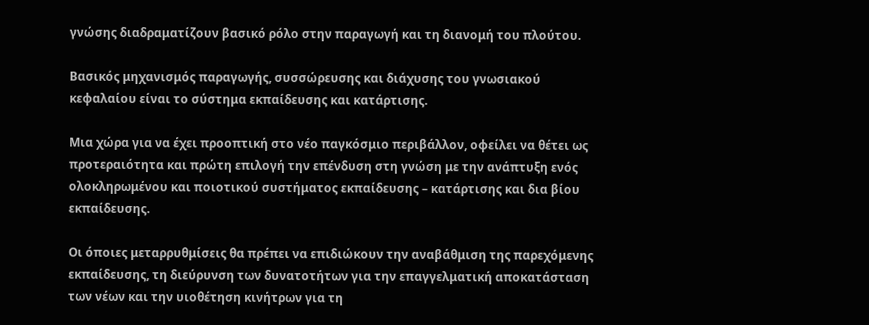γνώσης διαδραματίζουν βασικό ρόλο στην παραγωγή και τη διανομή του πλούτου.

Βασικός μηχανισμός παραγωγής, συσσώρευσης και διάχυσης του γνωσιακού κεφαλαίου είναι το σύστημα εκπαίδευσης και κατάρτισης.

Μια χώρα για να έχει προοπτική στο νέο παγκόσμιο περιβάλλον, οφείλει να θέτει ως προτεραιότητα και πρώτη επιλογή την επένδυση στη γνώση με την ανάπτυξη ενός ολοκληρωμένου και ποιοτικού συστήματος εκπαίδευσης – κατάρτισης και δια βίου εκπαίδευσης.

Οι όποιες μεταρρυθμίσεις θα πρέπει να επιδιώκουν την αναβάθμιση της παρεχόμενης εκπαίδευσης, τη διεύρυνση των δυνατοτήτων για την επαγγελματική αποκατάσταση των νέων και την υιοθέτηση κινήτρων για τη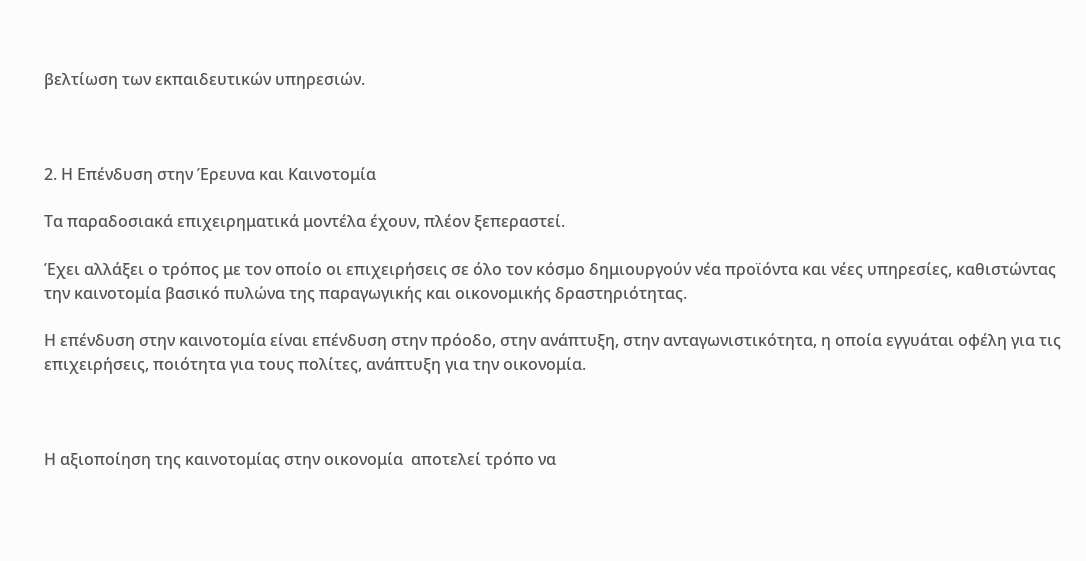βελτίωση των εκπαιδευτικών υπηρεσιών.



2. Η Επένδυση στην Έρευνα και Καινοτομία

Τα παραδοσιακά επιχειρηματικά μοντέλα έχουν, πλέον ξεπεραστεί.

Έχει αλλάξει ο τρόπος με τον οποίο οι επιχειρήσεις σε όλο τον κόσμο δημιουργούν νέα προϊόντα και νέες υπηρεσίες, καθιστώντας την καινοτομία βασικό πυλώνα της παραγωγικής και οικονομικής δραστηριότητας.

Η επένδυση στην καινοτομία είναι επένδυση στην πρόοδο, στην ανάπτυξη, στην ανταγωνιστικότητα, η οποία εγγυάται οφέλη για τις επιχειρήσεις, ποιότητα για τους πολίτες, ανάπτυξη για την οικονομία.



Η αξιοποίηση της καινοτομίας στην οικονομία  αποτελεί τρόπο να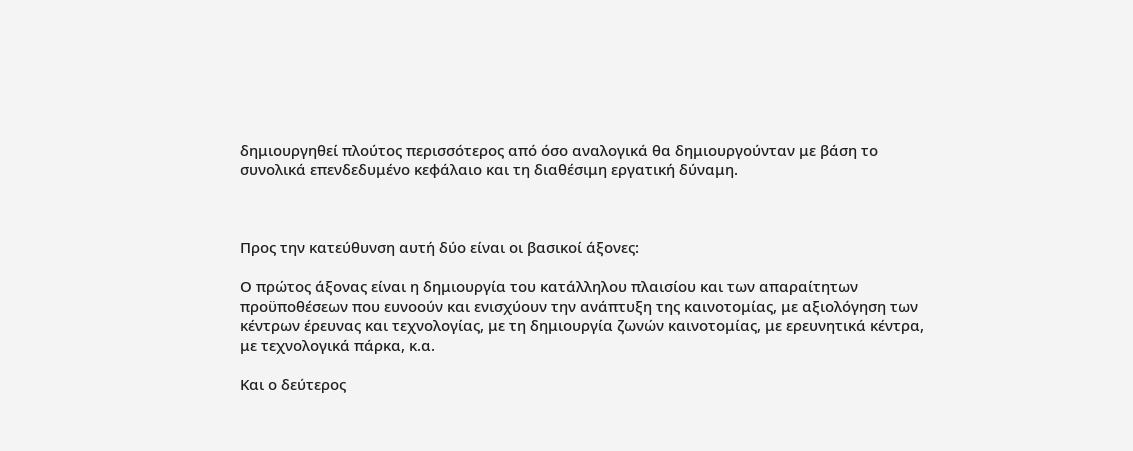δημιουργηθεί πλούτος περισσότερος από όσο αναλογικά θα δημιουργούνταν με βάση το συνολικά επενδεδυμένο κεφάλαιο και τη διαθέσιμη εργατική δύναμη.



Προς την κατεύθυνση αυτή δύο είναι οι βασικοί άξονες:

Ο πρώτος άξονας είναι η δημιουργία του κατάλληλου πλαισίου και των απαραίτητων  προϋποθέσεων που ευνοούν και ενισχύουν την ανάπτυξη της καινοτομίας, με αξιολόγηση των κέντρων έρευνας και τεχνολογίας, με τη δημιουργία ζωνών καινοτομίας, με ερευνητικά κέντρα, με τεχνολογικά πάρκα, κ.α.

Και ο δεύτερος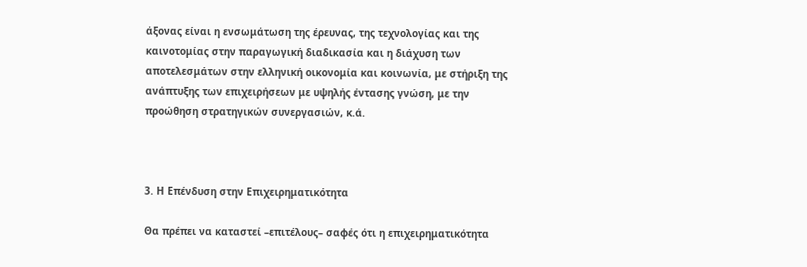άξονας είναι η ενσωμάτωση της έρευνας, της τεχνολογίας και της καινοτομίας στην παραγωγική διαδικασία και η διάχυση των αποτελεσμάτων στην ελληνική οικονομία και κοινωνία, με στήριξη της ανάπτυξης των επιχειρήσεων με υψηλής έντασης γνώση, με την προώθηση στρατηγικών συνεργασιών, κ.ά.



3. Η Επένδυση στην Επιχειρηματικότητα

Θα πρέπει να καταστεί –επιτέλους– σαφές ότι η επιχειρηματικότητα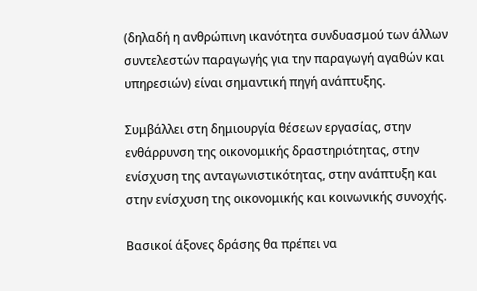(δηλαδή η ανθρώπινη ικανότητα συνδυασμού των άλλων συντελεστών παραγωγής για την παραγωγή αγαθών και υπηρεσιών) είναι σημαντική πηγή ανάπτυξης.

Συμβάλλει στη δημιουργία θέσεων εργασίας, στην ενθάρρυνση της οικονομικής δραστηριότητας, στην ενίσχυση της ανταγωνιστικότητας, στην ανάπτυξη και στην ενίσχυση της οικονομικής και κοινωνικής συνοχής.

Βασικοί άξονες δράσης θα πρέπει να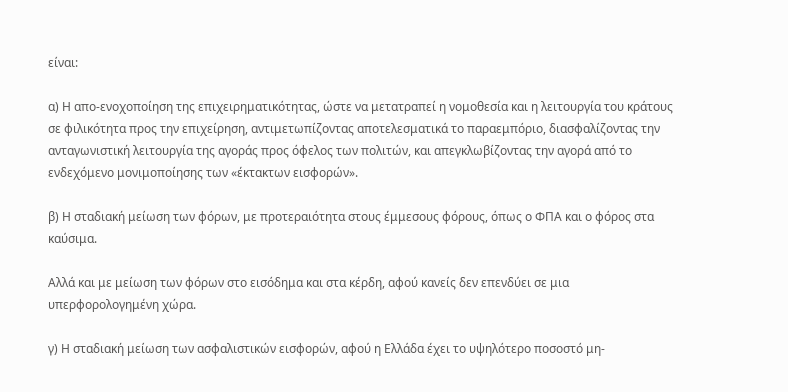είναι:

α) Η απο-ενοχοποίηση της επιχειρηματικότητας, ώστε να μετατραπεί η νομοθεσία και η λειτουργία του κράτους σε φιλικότητα προς την επιχείρηση, αντιμετωπίζοντας αποτελεσματικά το παραεμπόριο, διασφαλίζοντας την ανταγωνιστική λειτουργία της αγοράς προς όφελος των πολιτών, και απεγκλωβίζοντας την αγορά από το ενδεχόμενο μονιμοποίησης των «έκτακτων εισφορών».

β) Η σταδιακή μείωση των φόρων, με προτεραιότητα στους έμμεσους φόρους, όπως ο ΦΠΑ και ο φόρος στα καύσιμα.

Αλλά και με μείωση των φόρων στο εισόδημα και στα κέρδη, αφού κανείς δεν επενδύει σε μια υπερφορολογημένη χώρα.

γ) Η σταδιακή μείωση των ασφαλιστικών εισφορών, αφού η Ελλάδα έχει το υψηλότερο ποσοστό μη-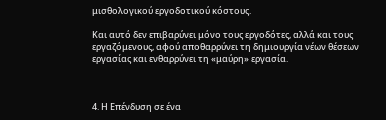μισθολογικού εργοδοτικού κόστους.

Και αυτό δεν επιβαρύνει μόνο τους εργοδότες, αλλά και τους εργαζόμενους, αφού αποθαρρύνει τη δημιουργία νέων θέσεων εργασίας και ενθαρρύνει τη «μαύρη» εργασία.



4. Η Επένδυση σε ένα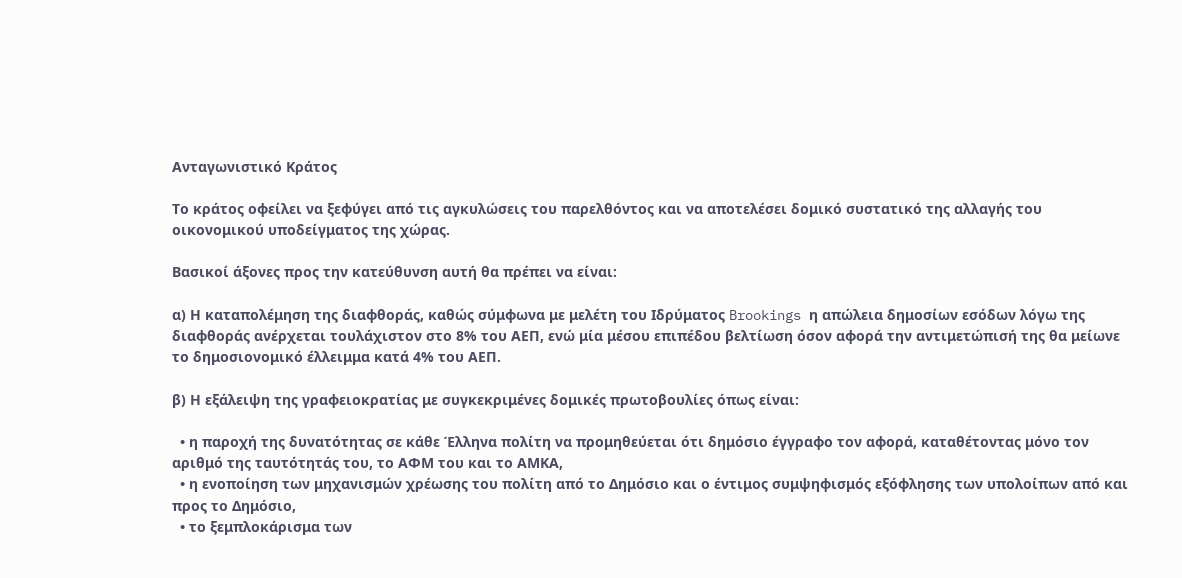Ανταγωνιστικό Κράτος

Το κράτος οφείλει να ξεφύγει από τις αγκυλώσεις του παρελθόντος και να αποτελέσει δομικό συστατικό της αλλαγής του οικονομικού υποδείγματος της χώρας.

Βασικοί άξονες προς την κατεύθυνση αυτή θα πρέπει να είναι:

α) Η καταπολέμηση της διαφθοράς, καθώς σύμφωνα με μελέτη του Ιδρύματος Brookings η απώλεια δημοσίων εσόδων λόγω της διαφθοράς ανέρχεται τουλάχιστον στο 8% του ΑΕΠ, ενώ μία μέσου επιπέδου βελτίωση όσον αφορά την αντιμετώπισή της θα μείωνε το δημοσιονομικό έλλειμμα κατά 4% του ΑΕΠ.

β) Η εξάλειψη της γραφειοκρατίας με συγκεκριμένες δομικές πρωτοβουλίες όπως είναι:

  • η παροχή της δυνατότητας σε κάθε Έλληνα πολίτη να προμηθεύεται ότι δημόσιο έγγραφο τον αφορά, καταθέτοντας μόνο τον αριθμό της ταυτότητάς του, το ΑΦΜ του και το ΑΜΚΑ,
  • η ενοποίηση των μηχανισμών χρέωσης του πολίτη από το Δημόσιο και ο έντιμος συμψηφισμός εξόφλησης των υπολοίπων από και προς το Δημόσιο,
  • το ξεμπλοκάρισμα των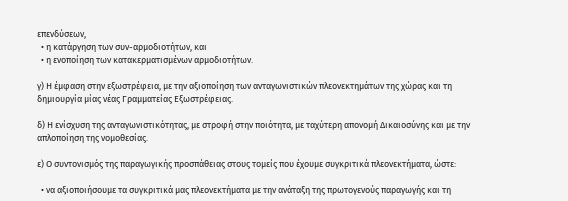επενδύσεων,
  • η κατάργηση των συν-αρμοδιοτήτων, και
  • η ενοποίηση των κατακερματισμένων αρμοδιοτήτων.

γ) Η έμφαση στην εξωστρέφεια, με την αξιοποίηση των ανταγωνιστικών πλεονεκτημάτων της χώρας και τη δημιουργία μίας νέας Γραμματείας Εξωστρέφειας.

δ) Η ενίσχυση της ανταγωνιστικότητας, με στροφή στην ποιότητα, με ταχύτερη απονομή Δικαιοσύνης και με την απλοποίηση της νομοθεσίας.

ε) Ο συντονισμός της παραγωγικής προσπάθειας στους τομείς που έχουμε συγκριτικά πλεονεκτήματα, ώστε:

  • να αξιοποιήσουμε τα συγκριτικά μας πλεονεκτήματα με την ανάταξη της πρωτογενούς παραγωγής και τη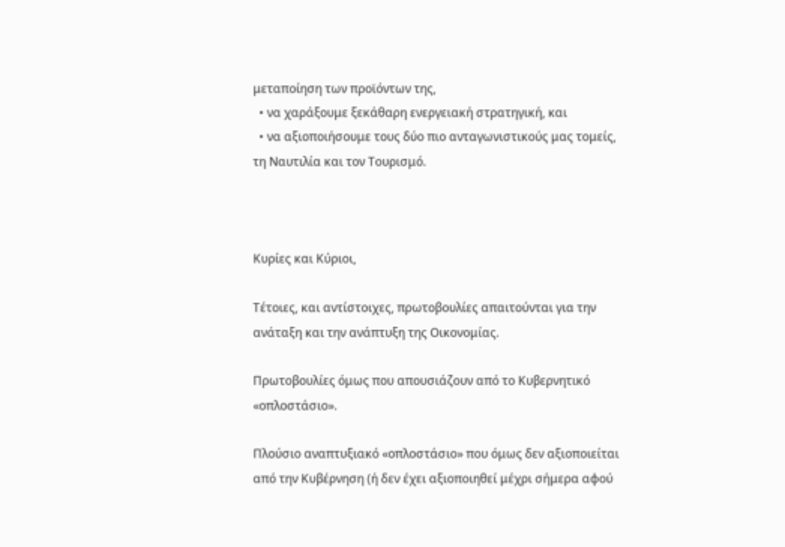μεταποίηση των προϊόντων της,
  • να χαράξουμε ξεκάθαρη ενεργειακή στρατηγική, και
  • να αξιοποιήσουμε τους δύο πιο ανταγωνιστικούς μας τομείς, τη Ναυτιλία και τον Τουρισμό.



Κυρίες και Κύριοι,

Τέτοιες, και αντίστοιχες, πρωτοβουλίες απαιτούνται για την ανάταξη και την ανάπτυξη της Οικονομίας.

Πρωτοβουλίες όμως που απουσιάζουν από το Κυβερνητικό «οπλοστάσιο».

Πλούσιο αναπτυξιακό «οπλοστάσιο» που όμως δεν αξιοποιείται από την Κυβέρνηση (ή δεν έχει αξιοποιηθεί μέχρι σήμερα αφού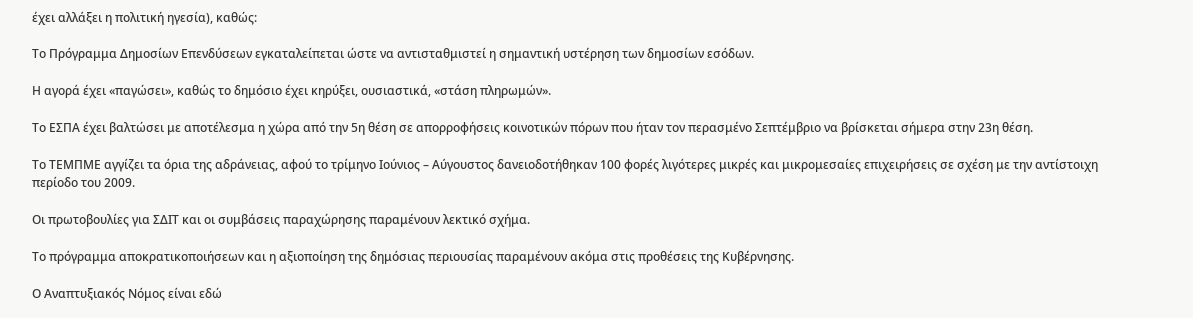έχει αλλάξει η πολιτική ηγεσία), καθώς:

Το Πρόγραμμα Δημοσίων Επενδύσεων εγκαταλείπεται ώστε να αντισταθμιστεί η σημαντική υστέρηση των δημοσίων εσόδων.

Η αγορά έχει «παγώσει», καθώς το δημόσιο έχει κηρύξει, ουσιαστικά, «στάση πληρωμών».

Το ΕΣΠΑ έχει βαλτώσει με αποτέλεσμα η χώρα από την 5η θέση σε απορροφήσεις κοινοτικών πόρων που ήταν τον περασμένο Σεπτέμβριο να βρίσκεται σήμερα στην 23η θέση.

Το ΤΕΜΠΜΕ αγγίζει τα όρια της αδράνειας, αφού το τρίμηνο Ιούνιος – Αύγουστος δανειοδοτήθηκαν 100 φορές λιγότερες μικρές και μικρομεσαίες επιχειρήσεις σε σχέση με την αντίστοιχη περίοδο του 2009.

Οι πρωτοβουλίες για ΣΔΙΤ και οι συμβάσεις παραχώρησης παραμένουν λεκτικό σχήμα.

Το πρόγραμμα αποκρατικοποιήσεων και η αξιοποίηση της δημόσιας περιουσίας παραμένουν ακόμα στις προθέσεις της Κυβέρνησης.

Ο Αναπτυξιακός Νόμος είναι εδώ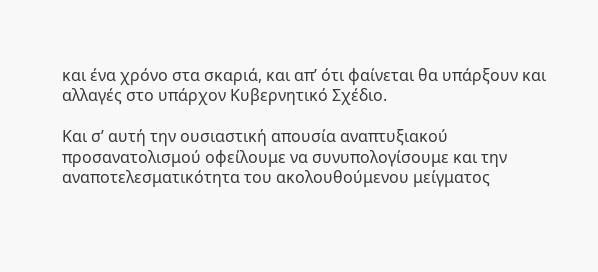και ένα χρόνο στα σκαριά, και απ’ ότι φαίνεται θα υπάρξουν και αλλαγές στο υπάρχον Κυβερνητικό Σχέδιο.

Και σ’ αυτή την ουσιαστική απουσία αναπτυξιακού προσανατολισμού οφείλουμε να συνυπολογίσουμε και την αναποτελεσματικότητα του ακολουθούμενου μείγματος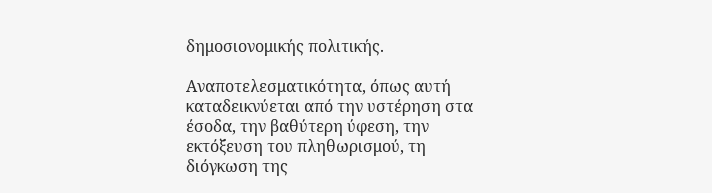δημοσιονομικής πολιτικής.

Αναποτελεσματικότητα, όπως αυτή καταδεικνύεται από την υστέρηση στα έσοδα, την βαθύτερη ύφεση, την εκτόξευση του πληθωρισμού, τη διόγκωση της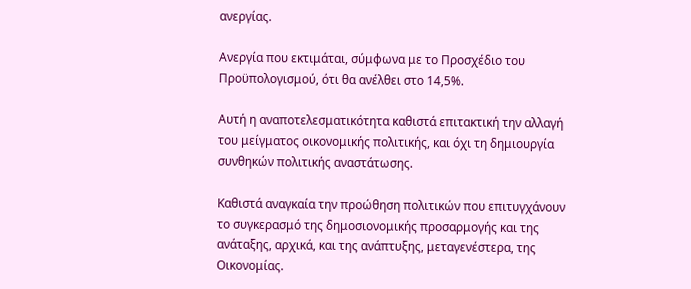ανεργίας.

Ανεργία που εκτιμάται, σύμφωνα με το Προσχέδιο του Προϋπολογισμού, ότι θα ανέλθει στο 14,5%.

Αυτή η αναποτελεσματικότητα καθιστά επιτακτική την αλλαγή του μείγματος οικονομικής πολιτικής, και όχι τη δημιουργία συνθηκών πολιτικής αναστάτωσης.

Καθιστά αναγκαία την προώθηση πολιτικών που επιτυγχάνουν το συγκερασμό της δημοσιονομικής προσαρμογής και της ανάταξης, αρχικά, και της ανάπτυξης, μεταγενέστερα, της Οικονομίας.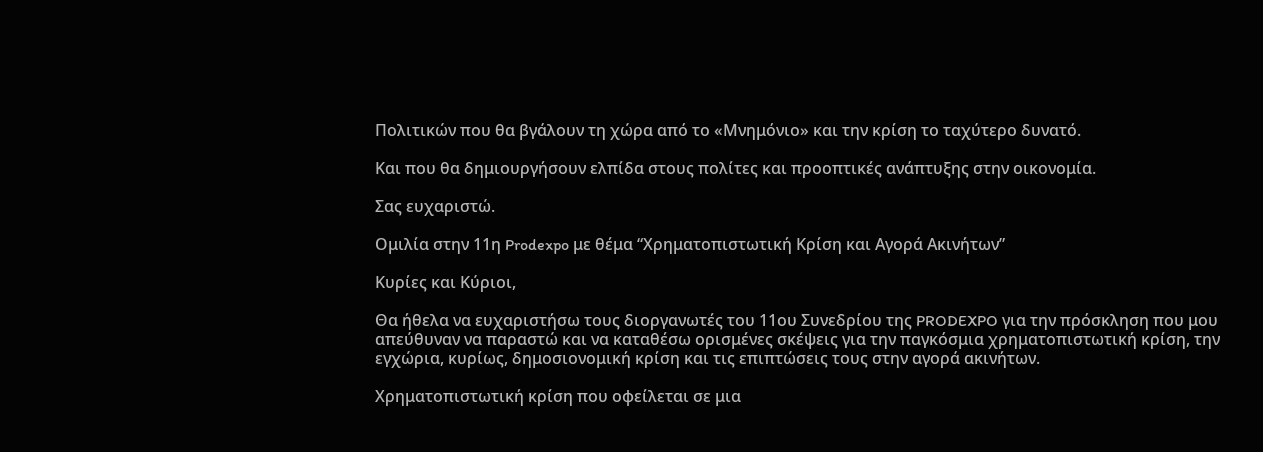Πολιτικών που θα βγάλουν τη χώρα από το «Μνημόνιο» και την κρίση το ταχύτερο δυνατό.

Και που θα δημιουργήσουν ελπίδα στους πολίτες και προοπτικές ανάπτυξης στην οικονομία.

Σας ευχαριστώ.

Ομιλία στην 11η Prodexpo με θέμα “Χρηματοπιστωτική Κρίση και Αγορά Ακινήτων”

Κυρίες και Κύριοι,

Θα ήθελα να ευχαριστήσω τους διοργανωτές του 11ου Συνεδρίου της PRODEXPO για την πρόσκληση που μου απεύθυναν να παραστώ και να καταθέσω ορισμένες σκέψεις για την παγκόσμια χρηματοπιστωτική κρίση, την εγχώρια, κυρίως, δημοσιονομική κρίση και τις επιπτώσεις τους στην αγορά ακινήτων.

Χρηματοπιστωτική κρίση που οφείλεται σε μια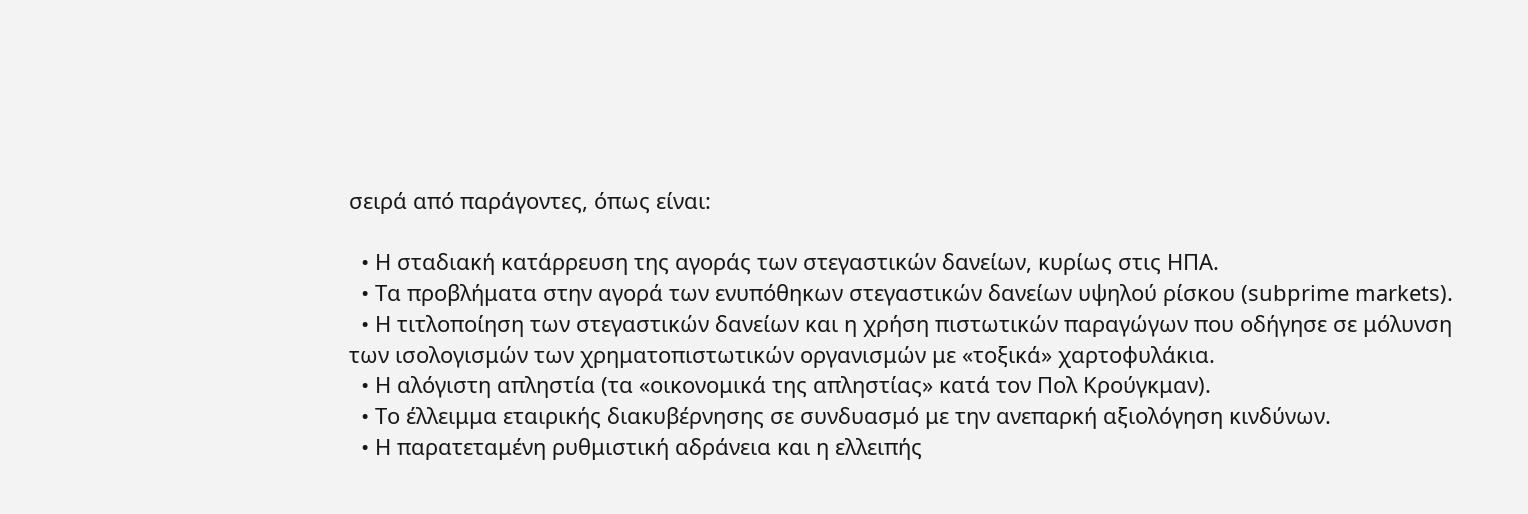σειρά από παράγοντες, όπως είναι:

  • Η σταδιακή κατάρρευση της αγοράς των στεγαστικών δανείων, κυρίως στις ΗΠΑ.
  • Τα προβλήματα στην αγορά των ενυπόθηκων στεγαστικών δανείων υψηλού ρίσκου (subprime markets).
  • Η τιτλοποίηση των στεγαστικών δανείων και η χρήση πιστωτικών παραγώγων που οδήγησε σε μόλυνση των ισολογισμών των χρηματοπιστωτικών οργανισμών με «τοξικά» χαρτοφυλάκια.
  • Η αλόγιστη απληστία (τα «οικονομικά της απληστίας» κατά τον Πολ Κρούγκμαν).
  • Το έλλειμμα εταιρικής διακυβέρνησης σε συνδυασμό με την ανεπαρκή αξιολόγηση κινδύνων.
  • Η παρατεταμένη ρυθμιστική αδράνεια και η ελλειπής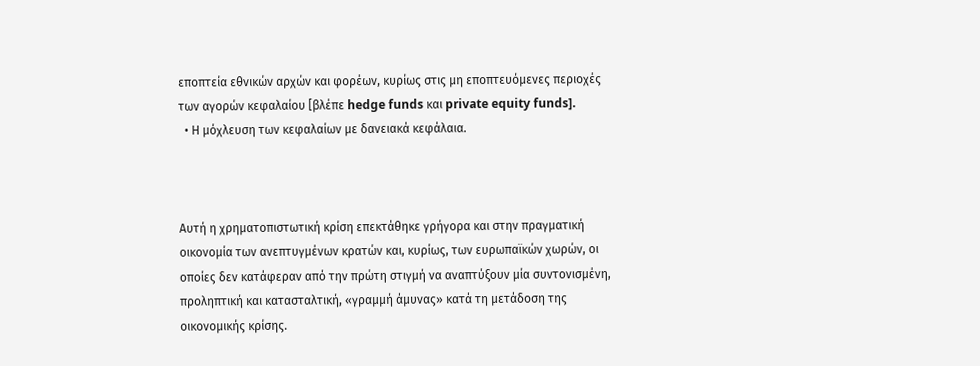εποπτεία εθνικών αρχών και φορέων, κυρίως στις μη εποπτευόμενες περιοχές των αγορών κεφαλαίου [βλέπε hedge funds και private equity funds].
  • Η μόχλευση των κεφαλαίων με δανειακά κεφάλαια.



Αυτή η χρηματοπιστωτική κρίση επεκτάθηκε γρήγορα και στην πραγματική οικονομία των ανεπτυγμένων κρατών και, κυρίως, των ευρωπαϊκών χωρών, οι οποίες δεν κατάφεραν από την πρώτη στιγμή να αναπτύξουν μία συντονισμένη, προληπτική και κατασταλτική, «γραμμή άμυνας» κατά τη μετάδοση της οικονομικής κρίσης.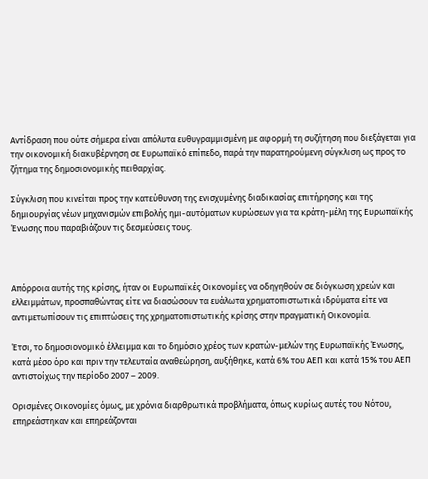Αντίδραση που ούτε σήμερα είναι απόλυτα ευθυγραμμισμένη με αφορμή τη συζήτηση που διεξάγεται για την οικονομική διακυβέρνηση σε Ευρωπαϊκό επίπεδο, παρά την παρατηρούμενη σύγκλιση ως προς το ζήτημα της δημοσιονομικής πειθαρχίας.

Σύγκλιση που κινείται προς την κατεύθυνση της ενισχυμένης διαδικασίας επιτήρησης και της δημιουργίας νέων μηχανισμών επιβολής ημι-αυτόματων κυρώσεων για τα κράτη-μέλη της Ευρωπαϊκής Ένωσης που παραβιάζουν τις δεσμεύσεις τους.



Απόρροια αυτής της κρίσης, ήταν οι Ευρωπαϊκές Οικονομίες να οδηγηθούν σε διόγκωση χρεών και ελλειμμάτων, προσπαθώντας είτε να διασώσουν τα ευάλωτα χρηματοπιστωτικά ιδρύματα είτε να αντιμετωπίσουν τις επιπτώσεις της χρηματοπιστωτικής κρίσης στην πραγματική Οικονομία.

Έτσι, το δημοσιονομικό έλλειμμα και το δημόσιο χρέος των κρατών-μελών της Ευρωπαϊκής Ένωσης, κατά μέσο όρο και πριν την τελευταία αναθεώρηση, αυξήθηκε, κατά 6% του ΑΕΠ και κατά 15% του ΑΕΠ αντιστοίχως την περίοδο 2007 – 2009.

Ορισμένες Οικονομίες όμως, με χρόνια διαρθρωτικά προβλήματα, όπως κυρίως αυτές του Νότου, επηρεάστηκαν και επηρεάζονται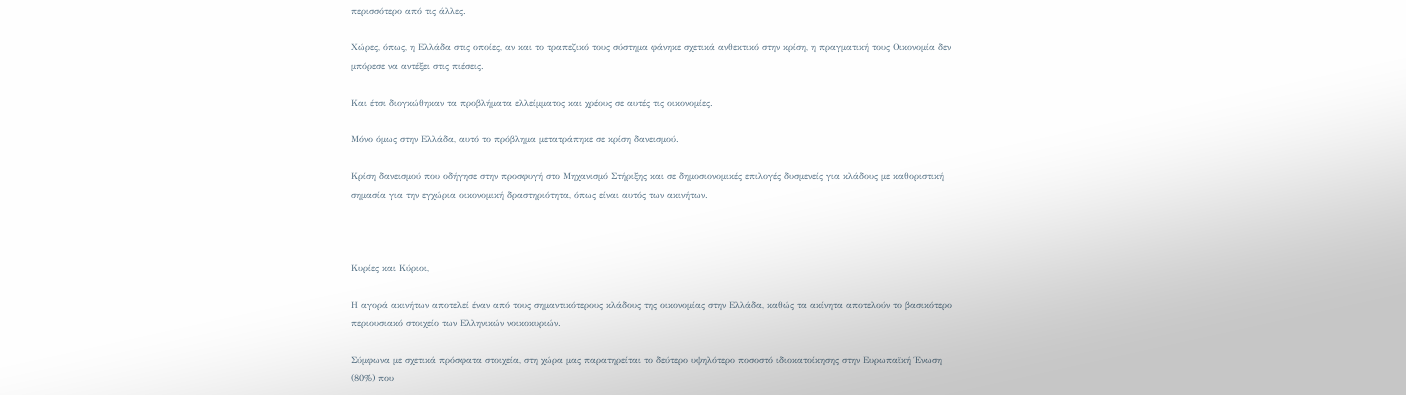περισσότερο από τις άλλες.

Χώρες, όπως, η Ελλάδα στις οποίες, αν και το τραπεζικό τους σύστημα φάνηκε σχετικά ανθεκτικό στην κρίση, η πραγματική τους Οικονομία δεν μπόρεσε να αντέξει στις πιέσεις.

Και έτσι διογκώθηκαν τα προβλήματα ελλείμματος και χρέους σε αυτές τις οικονομίες.

Μόνο όμως στην Ελλάδα, αυτό το πρόβλημα μετατράπηκε σε κρίση δανεισμού.

Κρίση δανεισμού που οδήγησε στην προσφυγή στο Μηχανισμό Στήριξης και σε δημοσιονομικές επιλογές δυσμενείς για κλάδους με καθοριστική σημασία για την εγχώρια οικονομική δραστηριότητα, όπως είναι αυτός των ακινήτων.



Κυρίες και Κύριοι,

Η αγορά ακινήτων αποτελεί έναν από τους σημαντικότερους κλάδους της οικονομίας στην Ελλάδα, καθώς τα ακίνητα αποτελούν το βασικότερο περιουσιακό στοιχείο των Ελληνικών νοικοκυριών.

Σύμφωνα με σχετικά πρόσφατα στοιχεία, στη χώρα μας παρατηρείται το δεύτερο υψηλότερο ποσοστό ιδιοκατοίκησης στην Ευρωπαϊκή Ένωση (80%) που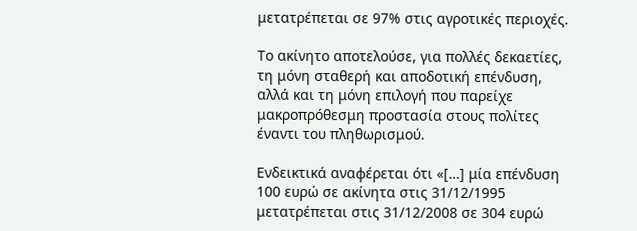μετατρέπεται σε 97% στις αγροτικές περιοχές.

Το ακίνητο αποτελούσε, για πολλές δεκαετίες, τη μόνη σταθερή και αποδοτική επένδυση, αλλά και τη μόνη επιλογή που παρείχε μακροπρόθεσμη προστασία στους πολίτες έναντι του πληθωρισμού.

Ενδεικτικά αναφέρεται ότι «[…] μία επένδυση 100 ευρώ σε ακίνητα στις 31/12/1995 μετατρέπεται στις 31/12/2008 σε 304 ευρώ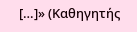[…]» (Καθηγητής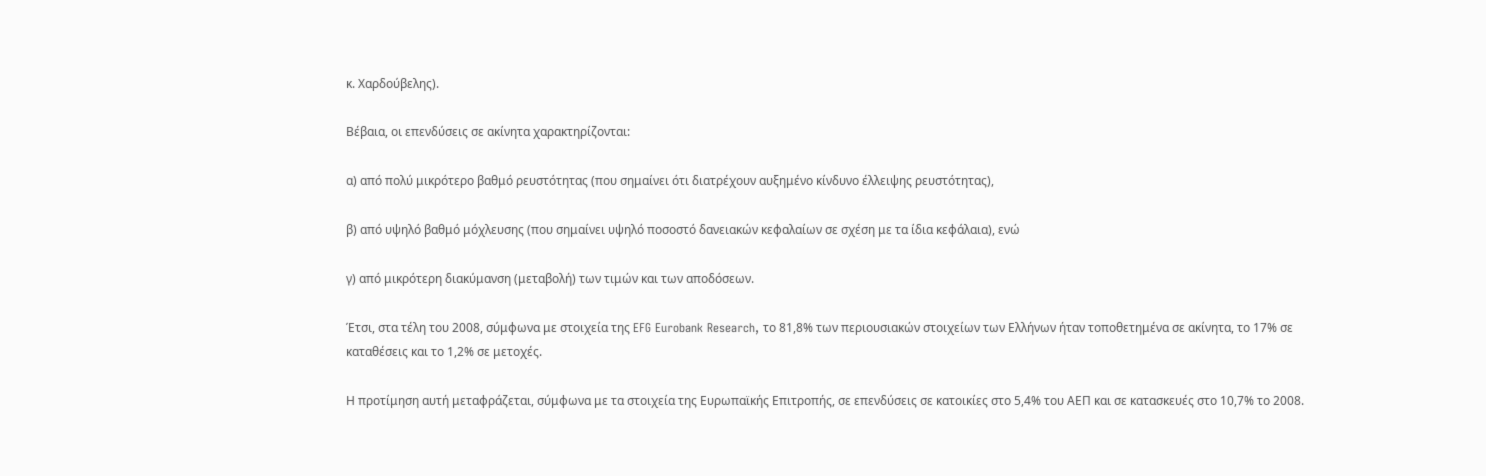κ. Χαρδούβελης).

Βέβαια, οι επενδύσεις σε ακίνητα χαρακτηρίζονται:

α) από πολύ μικρότερο βαθμό ρευστότητας (που σημαίνει ότι διατρέχουν αυξημένο κίνδυνο έλλειψης ρευστότητας),

β) από υψηλό βαθμό μόχλευσης (που σημαίνει υψηλό ποσοστό δανειακών κεφαλαίων σε σχέση με τα ίδια κεφάλαια), ενώ

γ) από μικρότερη διακύμανση (μεταβολή) των τιμών και των αποδόσεων.

Έτσι, στα τέλη του 2008, σύμφωνα με στοιχεία της EFG Eurobank Research, το 81,8% των περιουσιακών στοιχείων των Ελλήνων ήταν τοποθετημένα σε ακίνητα, το 17% σε καταθέσεις και το 1,2% σε μετοχές.

Η προτίμηση αυτή μεταφράζεται, σύμφωνα με τα στοιχεία της Ευρωπαϊκής Επιτροπής, σε επενδύσεις σε κατοικίες στο 5,4% του ΑΕΠ και σε κατασκευές στο 10,7% το 2008.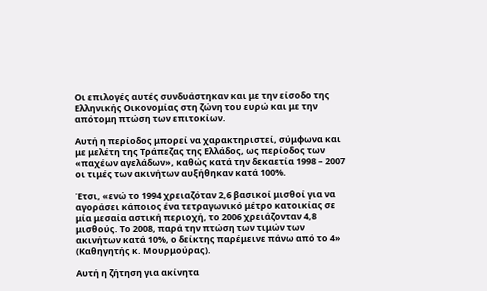Οι επιλογές αυτές συνδυάστηκαν και με την είσοδο της Ελληνικής Οικονομίας στη ζώνη του ευρώ και με την απότομη πτώση των επιτοκίων.

Αυτή η περίοδος μπορεί να χαρακτηριστεί, σύμφωνα και με μελέτη της Τράπεζας της Ελλάδος, ως περίοδος των «παχέων αγελάδων», καθώς κατά την δεκαετία 1998 – 2007 οι τιμές των ακινήτων αυξήθηκαν κατά 100%.

Έτσι, «ενώ το 1994 χρειαζόταν 2,6 βασικοί μισθοί για να αγοράσει κάποιος ένα τετραγωνικό μέτρο κατοικίας σε μία μεσαία αστική περιοχή, το 2006 χρειάζονταν 4,8 μισθούς. Το 2008, παρά την πτώση των τιμών των ακινήτων κατά 10%, ο δείκτης παρέμεινε πάνω από το 4» (Καθηγητής κ. Μουρμούρας).

Αυτή η ζήτηση για ακίνητα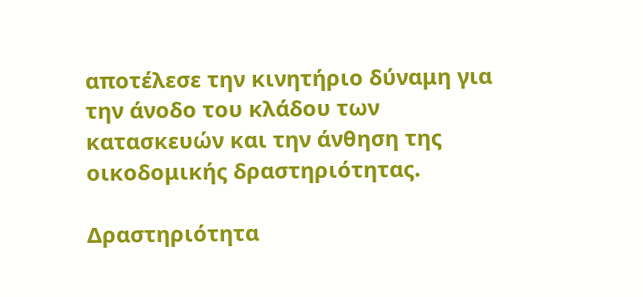αποτέλεσε την κινητήριο δύναμη για την άνοδο του κλάδου των κατασκευών και την άνθηση της οικοδομικής δραστηριότητας.

Δραστηριότητα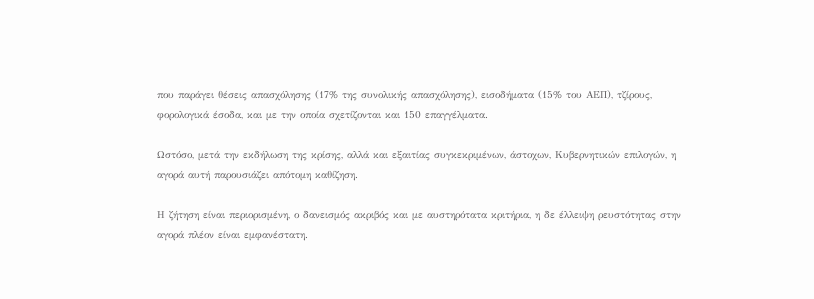που παράγει θέσεις απασχόλησης (17% της συνολικής απασχόλησης), εισοδήματα (15% του ΑΕΠ), τζίρους, φορολογικά έσοδα, και με την οποία σχετίζονται και 150 επαγγέλματα.

Ωστόσο, μετά την εκδήλωση της κρίσης, αλλά και εξαιτίας συγκεκριμένων, άστοχων, Κυβερνητικών επιλογών, η αγορά αυτή παρουσιάζει απότομη καθίζηση.

Η ζήτηση είναι περιορισμένη, ο δανεισμός ακριβός και με αυστηρότατα κριτήρια, η δε έλλειψη ρευστότητας στην αγορά πλέον είναι εμφανέστατη.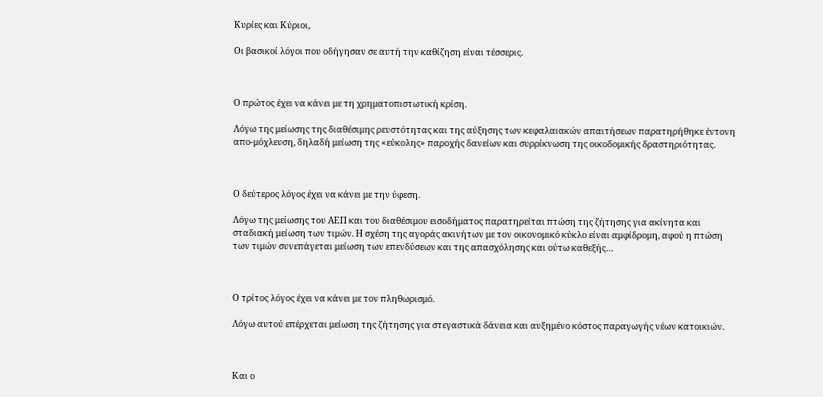Κυρίες και Κύριοι,

Οι βασικοί λόγοι που οδήγησαν σε αυτή την καθίζηση είναι τέσσερις.



Ο πρώτος έχει να κάνει με τη χρηματοπιστωτική κρίση.

Λόγω της μείωσης της διαθέσιμης ρευστότητας και της αύξησης των κεφαλαιακών απαιτήσεων παρατηρήθηκε έντονη απο-μόχλευση, δηλαδή μείωση της «εύκολης» παροχής δανείων και συρρίκνωση της οικοδομικής δραστηριότητας.



Ο δεύτερος λόγος έχει να κάνει με την ύφεση.

Λόγω της μείωσης του ΑΕΠ και του διαθέσιμου εισοδήματος παρατηρείται πτώση της ζήτησης για ακίνητα και σταδιακή μείωση των τιμών. Η σχέση της αγοράς ακινήτων με τον οικονομικό κύκλο είναι αμφίδρομη, αφού η πτώση των τιμών συνεπάγεται μείωση των επενδύσεων και της απασχόλησης και ούτω καθεξής…



Ο τρίτος λόγος έχει να κάνει με τον πληθωρισμό.

Λόγω αυτού επέρχεται μείωση της ζήτησης για στεγαστικά δάνεια και αυξημένο κόστος παραγωγής νέων κατοικιών.



Και ο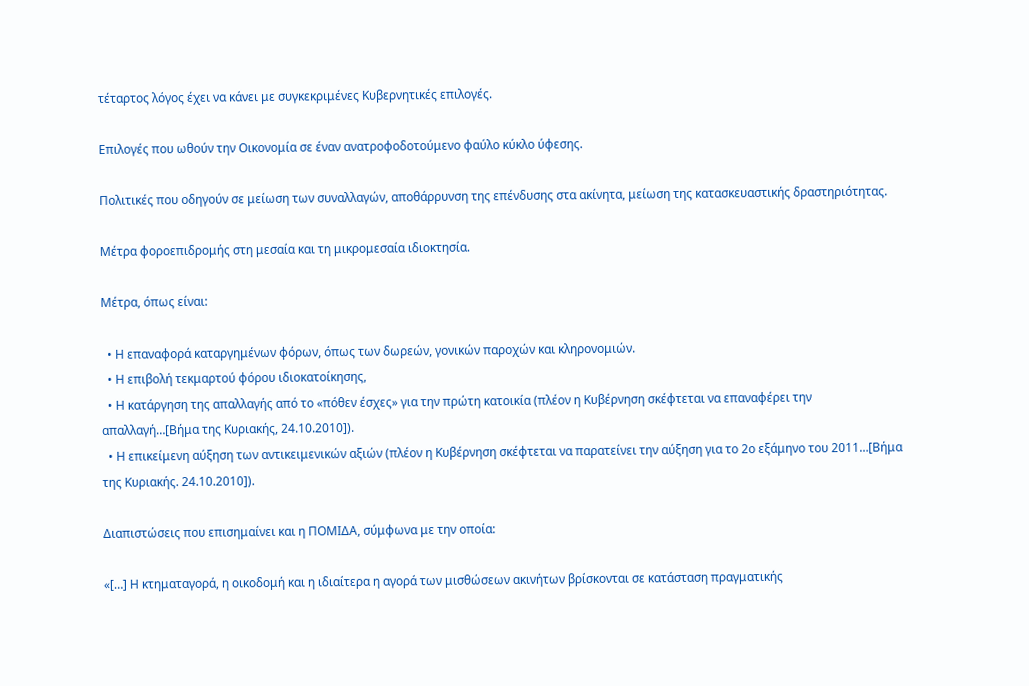τέταρτος λόγος έχει να κάνει με συγκεκριμένες Κυβερνητικές επιλογές.

Επιλογές που ωθούν την Οικονομία σε έναν ανατροφοδοτούμενο φαύλο κύκλο ύφεσης.

Πολιτικές που οδηγούν σε μείωση των συναλλαγών, αποθάρρυνση της επένδυσης στα ακίνητα, μείωση της κατασκευαστικής δραστηριότητας.

Μέτρα φοροεπιδρομής στη μεσαία και τη μικρομεσαία ιδιοκτησία.

Μέτρα, όπως είναι:

  • Η επαναφορά καταργημένων φόρων, όπως των δωρεών, γονικών παροχών και κληρονομιών.
  • Η επιβολή τεκμαρτού φόρου ιδιοκατοίκησης,
  • Η κατάργηση της απαλλαγής από το «πόθεν έσχες» για την πρώτη κατοικία (πλέον η Κυβέρνηση σκέφτεται να επαναφέρει την απαλλαγή…[Βήμα της Κυριακής, 24.10.2010]).
  • Η επικείμενη αύξηση των αντικειμενικών αξιών (πλέον η Κυβέρνηση σκέφτεται να παρατείνει την αύξηση για το 2ο εξάμηνο του 2011…[Βήμα της Κυριακής. 24.10.2010]).

Διαπιστώσεις που επισημαίνει και η ΠΟΜΙΔΑ, σύμφωνα με την οποία:

«[…] Η κτηματαγορά, η οικοδομή και η ιδιαίτερα η αγορά των μισθώσεων ακινήτων βρίσκονται σε κατάσταση πραγματικής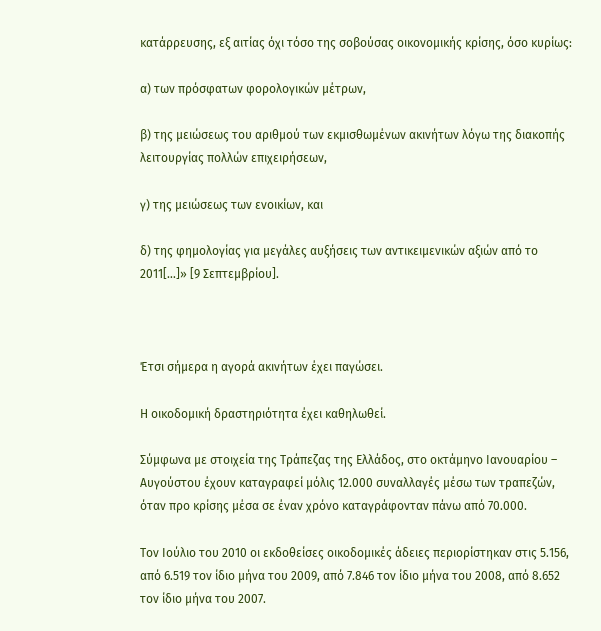κατάρρευσης, εξ αιτίας όχι τόσο της σοβούσας οικονομικής κρίσης, όσο κυρίως:

α) των πρόσφατων φορολογικών μέτρων,

β) της μειώσεως του αριθμού των εκμισθωμένων ακινήτων λόγω της διακοπής λειτουργίας πολλών επιχειρήσεων,

γ) της μειώσεως των ενοικίων, και

δ) της φημολογίας για μεγάλες αυξήσεις των αντικειμενικών αξιών από το 2011[…]» [9 Σεπτεμβρίου].



Έτσι σήμερα η αγορά ακινήτων έχει παγώσει.

Η οικοδομική δραστηριότητα έχει καθηλωθεί.

Σύμφωνα με στοιχεία της Τράπεζας της Ελλάδος, στο οκτάμηνο Ιανουαρίου – Αυγούστου έχουν καταγραφεί μόλις 12.000 συναλλαγές μέσω των τραπεζών, όταν προ κρίσης μέσα σε έναν χρόνο καταγράφονταν πάνω από 70.000.

Τον Ιούλιο του 2010 οι εκδοθείσες οικοδομικές άδειες περιορίστηκαν στις 5.156, από 6.519 τον ίδιο μήνα του 2009, από 7.846 τον ίδιο μήνα του 2008, από 8.652 τον ίδιο μήνα του 2007.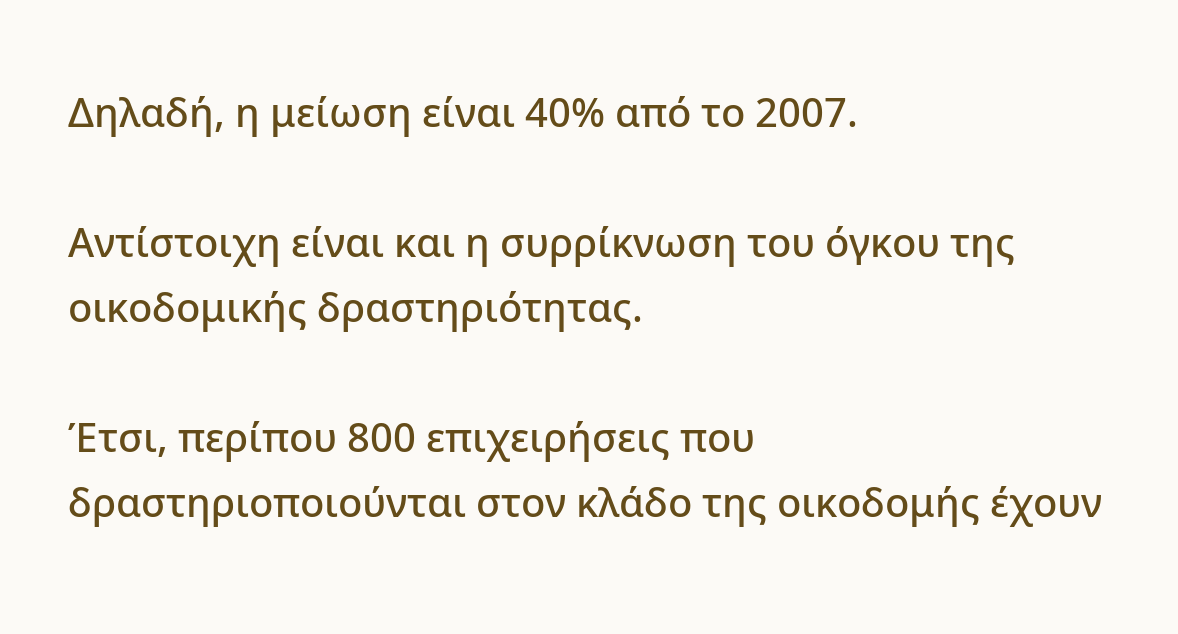Δηλαδή, η μείωση είναι 40% από το 2007.

Αντίστοιχη είναι και η συρρίκνωση του όγκου της οικοδομικής δραστηριότητας.

Έτσι, περίπου 800 επιχειρήσεις που δραστηριοποιούνται στον κλάδο της οικοδομής έχουν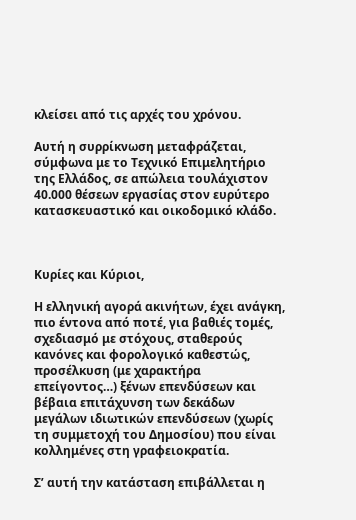κλείσει από τις αρχές του χρόνου.

Αυτή η συρρίκνωση μεταφράζεται, σύμφωνα με το Τεχνικό Επιμελητήριο της Ελλάδος, σε απώλεια τουλάχιστον 40.000 θέσεων εργασίας στον ευρύτερο κατασκευαστικό και οικοδομικό κλάδο.



Κυρίες και Κύριοι,

Η ελληνική αγορά ακινήτων, έχει ανάγκη, πιο έντονα από ποτέ, για βαθιές τομές, σχεδιασμό με στόχους, σταθερούς κανόνες και φορολογικό καθεστώς, προσέλκυση (με χαρακτήρα επείγοντος…) ξένων επενδύσεων και βέβαια επιτάχυνση των δεκάδων μεγάλων ιδιωτικών επενδύσεων (χωρίς τη συμμετοχή του Δημοσίου) που είναι κολλημένες στη γραφειοκρατία.

Σ’ αυτή την κατάσταση επιβάλλεται η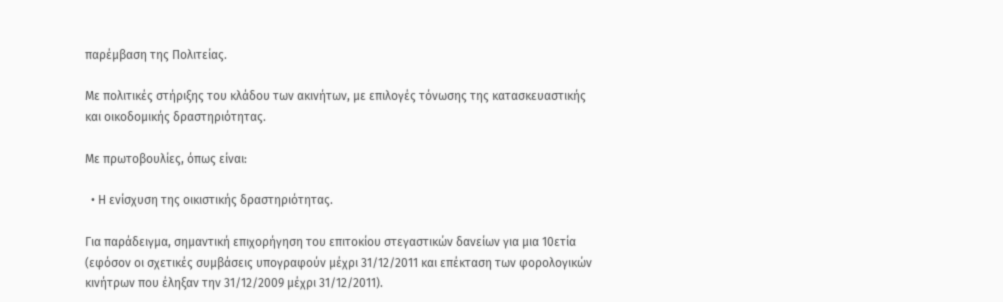παρέμβαση της Πολιτείας.

Με πολιτικές στήριξης του κλάδου των ακινήτων, με επιλογές τόνωσης της κατασκευαστικής και οικοδομικής δραστηριότητας.

Με πρωτοβουλίες, όπως είναι:

  • Η ενίσχυση της οικιστικής δραστηριότητας.

Για παράδειγμα, σημαντική επιχορήγηση του επιτοκίου στεγαστικών δανείων για μια 10ετία (εφόσον οι σχετικές συμβάσεις υπογραφούν μέχρι 31/12/2011 και επέκταση των φορολογικών κινήτρων που έληξαν την 31/12/2009 μέχρι 31/12/2011).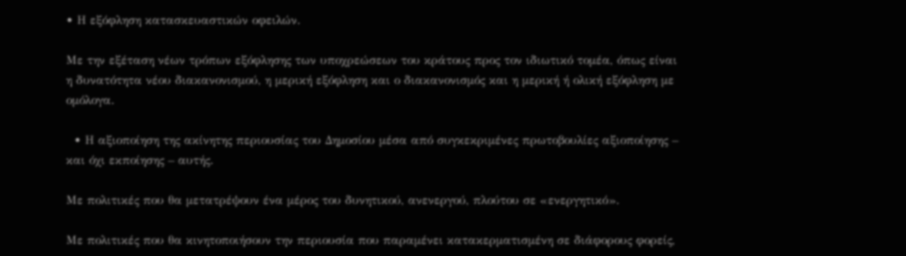• Η εξόφληση κατασκευαστικών οφειλών.

Με την εξέταση νέων τρόπων εξόφλησης των υποχρεώσεων του κράτους προς τον ιδιωτικό τομέα, όπως είναι η δυνατότητα νέου διακανονισμού, η μερική εξόφληση και ο διακανονισμός και η μερική ή ολική εξόφληση με ομόλογα.

  • Η αξιοποίηση της ακίνητης περιουσίας του Δημοσίου μέσα από συγκεκριμένες πρωτοβουλίες αξιοποίησης – και όχι εκποίησης – αυτής.

Με πολιτικές που θα μετατρέψουν ένα μέρος του δυνητικού, ανενεργού, πλούτου σε «ενεργητικό».

Με πολιτικές που θα κινητοποιήσουν την περιουσία που παραμένει κατακερματισμένη σε διάφορους φορείς,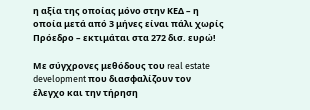η αξία της οποίας μόνο στην ΚΕΔ – η οποία μετά από 3 μήνες είναι πάλι χωρίς Πρόεδρο – εκτιμάται στα 272 δισ. ευρώ!

Με σύγχρονες μεθόδους του real estate development που διασφαλίζουν τον έλεγχο και την τήρηση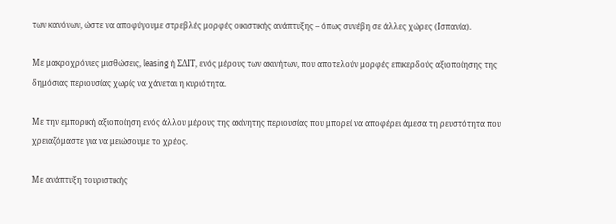των κανόνων, ώστε να αποφύγουμε στρεβλές μορφές οικιστικής ανάπτυξης – όπως συνέβη σε άλλες χώρες (Ισπανία).

Με μακροχρόνιες μισθώσεις, leasing ή ΣΔΙΤ, ενός μέρους των ακινήτων, που αποτελούν μορφές επικερδούς αξιοποίησης της δημόσιας περιουσίας χωρίς να χάνεται η κυριότητα.

Με την εμπορική αξιοποίηση ενός άλλου μέρους της ακίνητης περιουσίας που μπορεί να αποφέρει άμεσα τη ρευστότητα που χρειαζόμαστε για να μειώσουμε το χρέος.

Με ανάπτυξη τουριστικής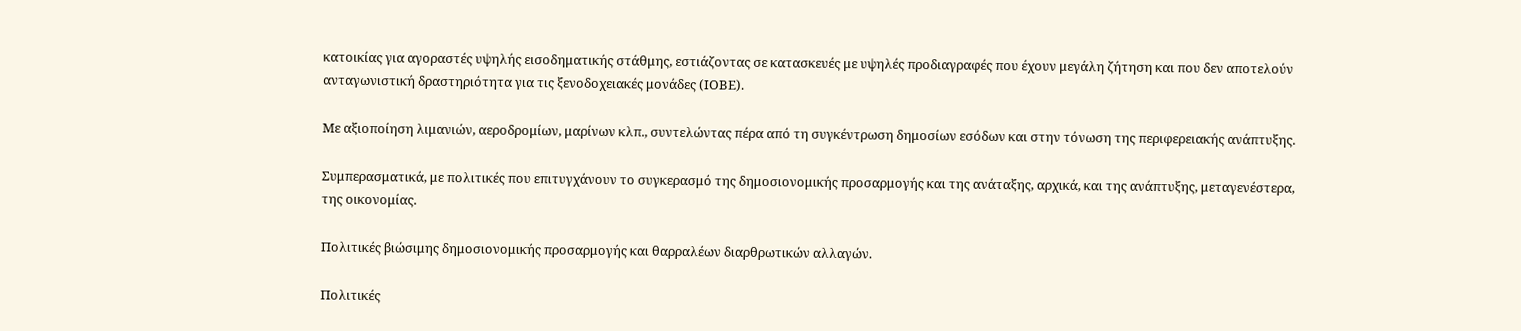κατοικίας για αγοραστές υψηλής εισοδηματικής στάθμης, εστιάζοντας σε κατασκευές με υψηλές προδιαγραφές που έχουν μεγάλη ζήτηση και που δεν αποτελούν ανταγωνιστική δραστηριότητα για τις ξενοδοχειακές μονάδες (ΙΟΒΕ).

Με αξιοποίηση λιμανιών, αεροδρομίων, μαρίνων κλπ., συντελώντας πέρα από τη συγκέντρωση δημοσίων εσόδων και στην τόνωση της περιφερειακής ανάπτυξης.

Συμπερασματικά, με πολιτικές που επιτυγχάνουν το συγκερασμό της δημοσιονομικής προσαρμογής και της ανάταξης, αρχικά, και της ανάπτυξης, μεταγενέστερα, της οικονομίας.

Πολιτικές βιώσιμης δημοσιονομικής προσαρμογής και θαρραλέων διαρθρωτικών αλλαγών.

Πολιτικές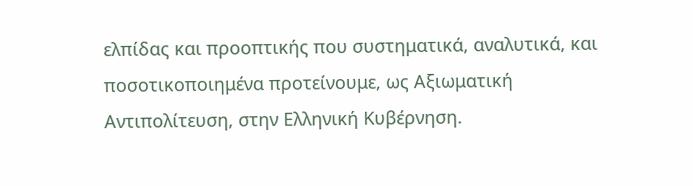ελπίδας και προοπτικής που συστηματικά, αναλυτικά, και ποσοτικοποιημένα προτείνουμε, ως Αξιωματική Αντιπολίτευση, στην Ελληνική Κυβέρνηση.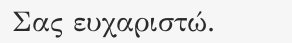Σας ευχαριστώ.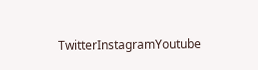TwitterInstagramYoutube